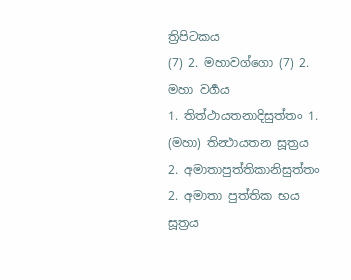ත්‍රිපිටකය
(7) 2. මහාවග්ගො (7) 2. මහා වර්‍ගය
1. තිත්ථායතනාදිසුත්තං 1. (මහා) තින්‍ථායතන සූත්‍රය
2. අමාතාපුත්තිකානිසුත්තං 2. අමාතා පුත්තික භය සූත්‍රය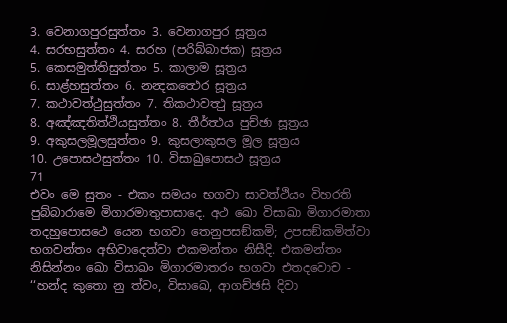3. වෙනාගපුරසුත්තං 3. වෙනාගපුර සූත්‍රය
4. සරභසුත්තං 4. සරහ (පරිබ්බාජක) සූත්‍රය
5. කෙසමුත්තිසුත්තං 5. කාලාම සූත්‍රය
6. සාළ්හසුත්තං 6. නන්‍දකත්‍ථෙර සූත්‍රය
7. කථාවත්ථුසුත්තං 7. තිකථාවත්‍ථු සූත්‍රය
8. අඤ්ඤතිත්ථියසුත්තං 8. තීර්ත්‍ථය පුච්ඡා සූත්‍රය
9. අකුසලමූලසුත්තං 9. කුසලාකුසල මූල සූත්‍රය
10. උපොසථසුත්තං 10. විසාඛුපොසථ සූත්‍රය
71
එවං මෙ සුතං - එකං සමයං භගවා සාවත්ථියං විහරති පුබ්බාරාමෙ මිගාරමාතුපාසාදෙ. අථ ඛො විසාඛා මිගාරමාතා තදහුපොසථෙ යෙන භගවා තෙනුපසඞ්කමි; උපසඞ්කමිත්වා භගවන්තං අභිවාදෙත්වා එකමන්තං නිසීදි. එකමන්තං නිසින්නං ඛො විසාඛං මිගාරමාතරං භගවා එතදවොච - ‘‘හන්ද කුතො නු ත්වං, විසාඛෙ, ආගච්ඡසි දිවා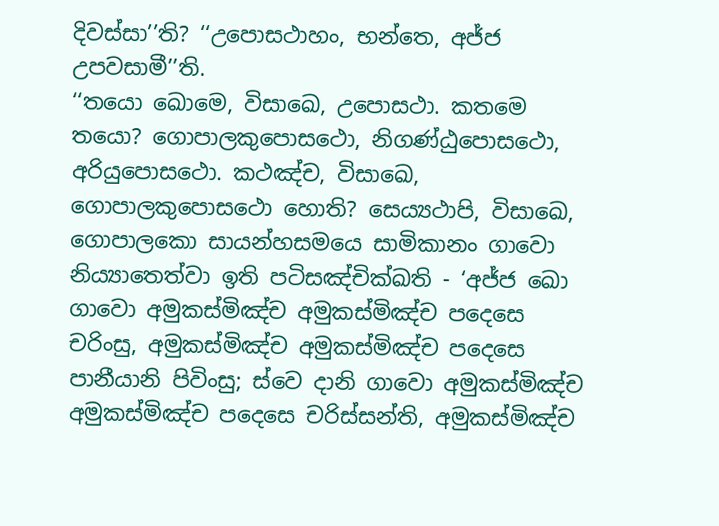දිවස්සා’’ති? ‘‘උපොසථාහං, භන්තෙ, අජ්ජ උපවසාමී’’ති.
‘‘තයො ඛොමෙ, විසාඛෙ, උපොසථා. කතමෙ තයො? ගොපාලකුපොසථො, නිගණ්ඨුපොසථො, අරියුපොසථො. කථඤ්ච, විසාඛෙ, ගොපාලකුපොසථො හොති? සෙය්‍යථාපි, විසාඛෙ, ගොපාලකො සායන්හසමයෙ සාමිකානං ගාවො නිය්‍යාතෙත්වා ඉති පටිසඤ්චික්ඛති - ‘අජ්ජ ඛො ගාවො අමුකස්මිඤ්ච අමුකස්මිඤ්ච පදෙසෙ චරිංසු, අමුකස්මිඤ්ච අමුකස්මිඤ්ච පදෙසෙ පානීයානි පිවිංසු; ස්වෙ දානි ගාවො අමුකස්මිඤ්ච අමුකස්මිඤ්ච පදෙසෙ චරිස්සන්ති, අමුකස්මිඤ්ච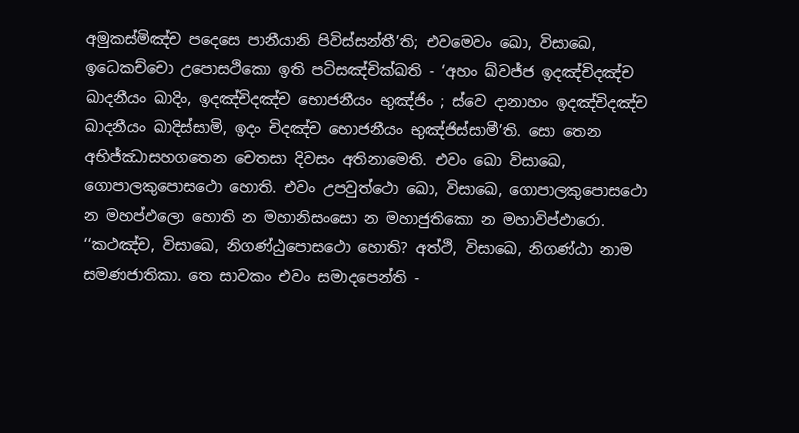අමුකස්මිඤ්ච පදෙසෙ පානීයානි පිවිස්සන්තී’ති; එවමෙවං ඛො, විසාඛෙ, ඉධෙකච්චො උපොසථිකො ඉති පටිසඤ්චික්ඛති - ‘අහං ඛ්වජ්ජ ඉදඤ්චිදඤ්ච ඛාදනීයං ඛාදිං, ඉදඤ්චිදඤ්ච භොජනීයං භුඤ්ජිං ; ස්වෙ දානාහං ඉදඤ්චිදඤ්ච ඛාදනීයං ඛාදිස්සාමි, ඉදං චිදඤ්ච භොජනීයං භුඤ්ජිස්සාමී’ති. සො තෙන අභිජ්ඣාසහගතෙන චෙතසා දිවසං අතිනාමෙති. එවං ඛො විසාඛෙ, ගොපාලකුපොසථො හොති. එවං උපවුත්ථො ඛො, විසාඛෙ, ගොපාලකුපොසථො න මහප්ඵලො හොති න මහානිසංසො න මහාජුතිකො න මහාවිප්ඵාරො.
‘‘කථඤ්ච, විසාඛෙ, නිගණ්ඨුපොසථො හොති? අත්ථි, විසාඛෙ, නිගණ්ඨා නාම සමණජාතිකා. තෙ සාවකං එවං සමාදපෙන්ති -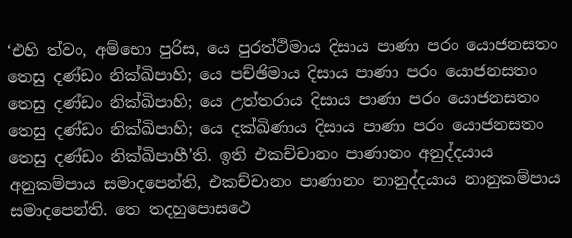‘එහි ත්වං, අම්භො පුරිස, යෙ පුරත්ථිමාය දිසාය පාණා පරං යොජනසතං තෙසු දණ්ඩං නික්ඛිපාහි; යෙ පච්ඡිමාය දිසාය පාණා පරං යොජනසතං තෙසු දණ්ඩං නික්ඛිපාහි; යෙ උත්තරාය දිසාය පාණා පරං යොජනසතං තෙසු දණ්ඩං නික්ඛිපාහි; යෙ දක්ඛිණාය දිසාය පාණා පරං යොජනසතං තෙසු දණ්ඩං නික්ඛිපාහී’ති. ඉති එකච්චානං පාණානං අනුද්දයාය අනුකම්පාය සමාදපෙන්ති, එකච්චානං පාණානං නානුද්දයාය නානුකම්පාය සමාදපෙන්ති. තෙ තදහුපොසථෙ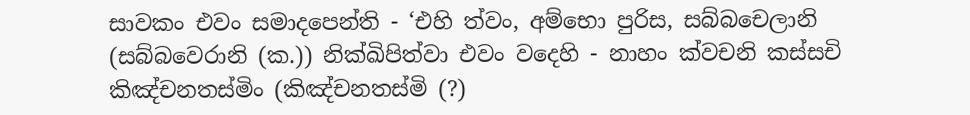සාවකං එවං සමාදපෙන්ති - ‘එහි ත්වං, අම්භො පුරිස, සබ්බචෙලානි (සබ්බවෙරානි (ක.)) නික්ඛිපිත්වා එවං වදෙහි - නාහං ක්වචනි කස්සචි කිඤ්චනතස්මිං (කිඤ්චනතස්මි (?)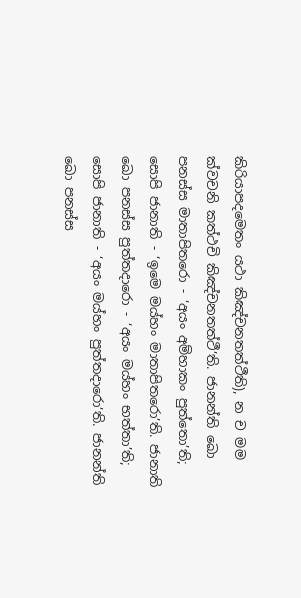කිරියාපදමෙතං යථා කිඤ්චනතත්ථීති), න ච මම ක්වචනි කත්ථචි කිඤ්චනතත්ථී’ති. ජානන්ති ඛො පනස්ස මාතාපිතරො - ‘අයං අම්හාකං පුත්තො’ති; සොපි ජානාති - ‘ඉමෙ මය්හං මාතාපිතරො’ති. ජානාති ඛො පනස්ස පුත්තදාරො - ‘අයං මය්හං භත්තා’ති; සොපි ජානාති - ‘අයං මය්හං පුත්තදාරො’ති. ජානන්ති ඛො පනස්ස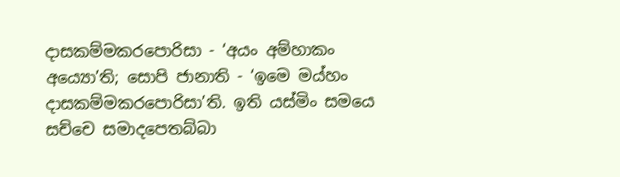දාසකම්මකරපොරිසා - ‘අයං අම්හාකං අය්‍යො’ති; සොපි ජානාති - ‘ඉමෙ මය්හං දාසකම්මකරපොරිසා’ති. ඉති යස්මිං සමයෙ සච්චෙ සමාදපෙතබ්බා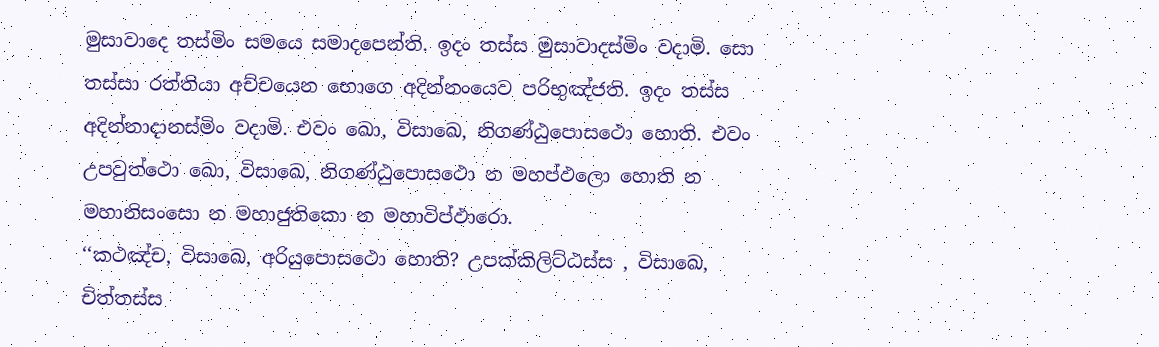මුසාවාදෙ තස්මිං සමයෙ සමාදපෙන්ති. ඉදං තස්ස මුසාවාදස්මිං වදාමි. සො තස්සා රත්තියා අච්චයෙන භොගෙ අදින්නංයෙව පරිභුඤ්ජති. ඉදං තස්ස අදින්නාදානස්මිං වදාමි. එවං ඛො, විසාඛෙ, නිගණ්ඨුපොසථො හොති. එවං උපවුත්ථො ඛො, විසාඛෙ, නිගණ්ඨුපොසථො න මහප්ඵලො හොති න මහානිසංසො න මහාජුතිකො න මහාවිප්ඵාරො.
‘‘කථඤ්ච, විසාඛෙ, අරියුපොසථො හොති? උපක්කිලිට්ඨස්ස , විසාඛෙ, චිත්තස්ස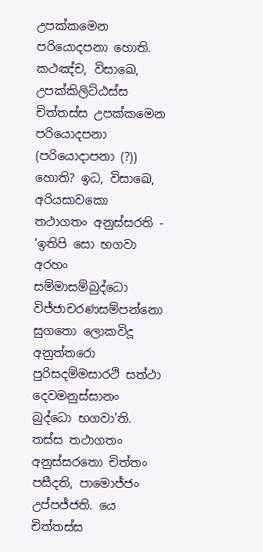උපක්කමෙන පරියොදපනා හොති. කථඤ්ච, විසාඛෙ, උපක්කිලිට්ඨස්ස චිත්තස්ස උපක්කමෙන පරියොදපනා (පරියොදාපනා (?)) හොති? ඉධ, විසාඛෙ, අරියසාවකො තථාගතං අනුස්සරති - ‘ඉතිපි සො භගවා අරහං සම්මාසම්බුද්ධො විජ්ජාචරණසම්පන්නො සුගතො ලොකවිදූ අනුත්තරො පුරිසදම්මසාරථි සත්ථා දෙවමනුස්සානං බුද්ධො භගවා’ති. තස්ස තථාගතං අනුස්සරතො චිත්තං පසීදති, පාමොජ්ජං උප්පජ්ජති. යෙ චිත්තස්ස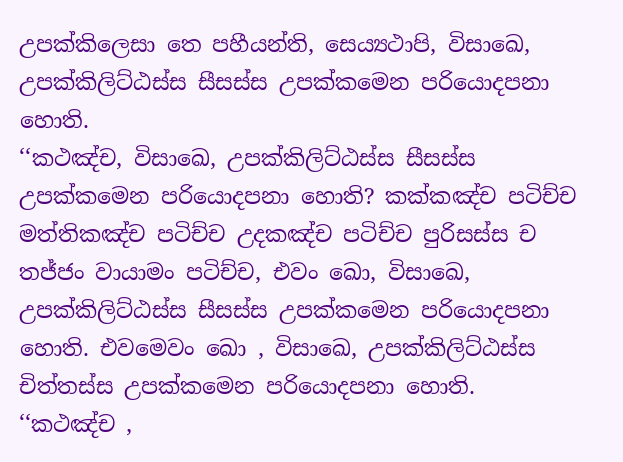උපක්කිලෙසා තෙ පහීයන්ති, සෙය්‍යථාපි, විසාඛෙ, උපක්කිලිට්ඨස්ස සීසස්ස උපක්කමෙන පරියොදපනා හොති.
‘‘කථඤ්ච, විසාඛෙ, උපක්කිලිට්ඨස්ස සීසස්ස උපක්කමෙන පරියොදපනා හොති? කක්කඤ්ච පටිච්ච මත්තිකඤ්ච පටිච්ච උදකඤ්ච පටිච්ච පුරිසස්ස ච තජ්ජං වායාමං පටිච්ච, එවං ඛො, විසාඛෙ, උපක්කිලිට්ඨස්ස සීසස්ස උපක්කමෙන පරියොදපනා හොති. එවමෙවං ඛො , විසාඛෙ, උපක්කිලිට්ඨස්ස චිත්තස්ස උපක්කමෙන පරියොදපනා හොති.
‘‘කථඤ්ච ,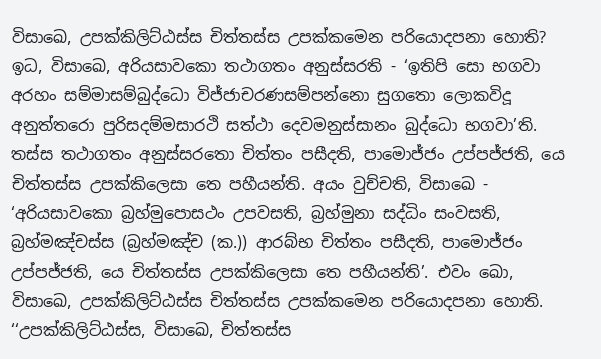විසාඛෙ, උපක්කිලිට්ඨස්ස චිත්තස්ස උපක්කමෙන පරියොදපනා හොති? ඉධ, විසාඛෙ, අරියසාවකො තථාගතං අනුස්සරති - ‘ඉතිපි සො භගවා අරහං සම්මාසම්බුද්ධො විජ්ජාචරණසම්පන්නො සුගතො ලොකවිදූ අනුත්තරො පුරිසදම්මසාරථි සත්ථා දෙවමනුස්සානං බුද්ධො භගවා’ති. තස්ස තථාගතං අනුස්සරතො චිත්තං පසීදති, පාමොජ්ජං උප්පජ්ජති, යෙ චිත්තස්ස උපක්කිලෙසා තෙ පහීයන්ති. අයං වුච්චති, විසාඛෙ - ‘අරියසාවකො බ්‍රහ්මුපොසථං උපවසති, බ්‍රහ්මුනා සද්ධිං සංවසති, බ්‍රහ්මඤ්චස්ස (බ්‍රහ්මඤ්ච (ක.)) ආරබ්භ චිත්තං පසීදති, පාමොජ්ජං උප්පජ්ජති, යෙ චිත්තස්ස උපක්කිලෙසා තෙ පහීයන්ති’. එවං ඛො, විසාඛෙ, උපක්කිලිට්ඨස්ස චිත්තස්ස උපක්කමෙන පරියොදපනා හොති.
‘‘උපක්කිලිට්ඨස්ස, විසාඛෙ, චිත්තස්ස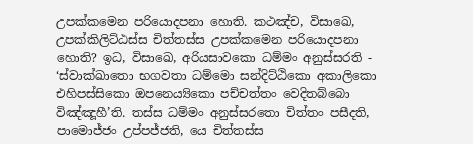උපක්කමෙන පරියොදපනා හොති. කථඤ්ච, විසාඛෙ, උපක්කිලිට්ඨස්ස චිත්තස්ස උපක්කමෙන පරියොදපනා හොති? ඉධ, විසාඛෙ, අරියසාවකො ධම්මං අනුස්සරති - ‘ස්වාක්ඛාතො භගවතා ධම්මො සන්දිට්ඨිකො අකාලිකො එහිපස්සිකො ඔපනෙය්‍යිකො පච්චත්තං වෙදිතබ්බො විඤ්ඤූහී’ති. තස්ස ධම්මං අනුස්සරතො චිත්තං පසීදති, පාමොජ්ජං උප්පජ්ජති, යෙ චිත්තස්ස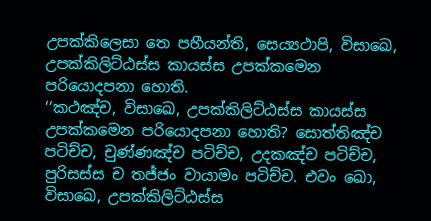උපක්කිලෙසා තෙ පහීයන්ති, සෙය්‍යථාපි, විසාඛෙ, උපක්කිලිට්ඨස්ස කායස්ස උපක්කමෙන පරියොදපනා හොති.
‘‘කථඤ්ච, විසාඛෙ, උපක්කිලිට්ඨස්ස කායස්ස උපක්කමෙන පරියොදපනා හොති? සොත්තිඤ්ච පටිච්ච, චුණ්ණඤ්ච පටිච්ච, උදකඤ්ච පටිච්ච, පුරිසස්ස ච තජ්ජං වායාමං පටිච්ච. එවං ඛො, විසාඛෙ, උපක්කිලිට්ඨස්ස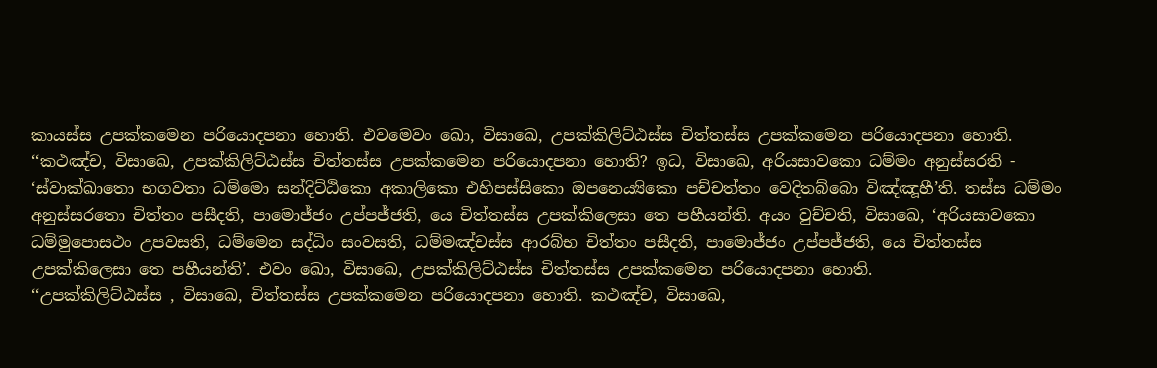කායස්ස උපක්කමෙන පරියොදපනා හොති. එවමෙවං ඛො, විසාඛෙ, උපක්කිලිට්ඨස්ස චිත්තස්ස උපක්කමෙන පරියොදපනා හොති.
‘‘කථඤ්ච, විසාඛෙ, උපක්කිලිට්ඨස්ස චිත්තස්ස උපක්කමෙන පරියොදපනා හොති? ඉධ, විසාඛෙ, අරියසාවකො ධම්මං අනුස්සරති - ‘ස්වාක්ඛාතො භගවතා ධම්මො සන්දිට්ඨිකො අකාලිකො එහිපස්සිකො ඔපනෙය්‍යිකො පච්චත්තං වෙදිතබ්බො විඤ්ඤූහී’ති. තස්ස ධම්මං අනුස්සරතො චිත්තං පසීදති, පාමොජ්ජං උප්පජ්ජති, යෙ චිත්තස්ස උපක්කිලෙසා තෙ පහීයන්ති. අයං වුච්චති, විසාඛෙ, ‘අරියසාවකො ධම්මුපොසථං උපවසති, ධම්මෙන සද්ධිං සංවසති, ධම්මඤ්චස්ස ආරබ්භ චිත්තං පසීදති, පාමොජ්ජං උප්පජ්ජති, යෙ චිත්තස්ස උපක්කිලෙසා තෙ පහීයන්ති’. එවං ඛො, විසාඛෙ, උපක්කිලිට්ඨස්ස චිත්තස්ස උපක්කමෙන පරියොදපනා හොති.
‘‘උපක්කිලිට්ඨස්ස , විසාඛෙ, චිත්තස්ස උපක්කමෙන පරියොදපනා හොති. කථඤ්ච, විසාඛෙ,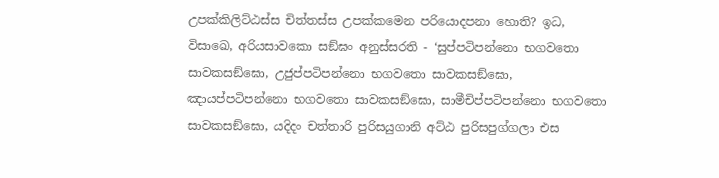උපක්කිලිට්ඨස්ස චිත්තස්ස උපක්කමෙන පරියොදපනා හොති? ඉධ, විසාඛෙ, අරියසාවකො සඞ්ඝං අනුස්සරති - ‘සුප්පටිපන්නො භගවතො සාවකසඞ්ඝො, උජුප්පටිපන්නො භගවතො සාවකසඞ්ඝො, ඤායප්පටිපන්නො භගවතො සාවකසඞ්ඝො, සාමීචිප්පටිපන්නො භගවතො සාවකසඞ්ඝො, යදිදං චත්තාරි පුරිසයුගානි අට්ඨ පුරිසපුග්ගලා එස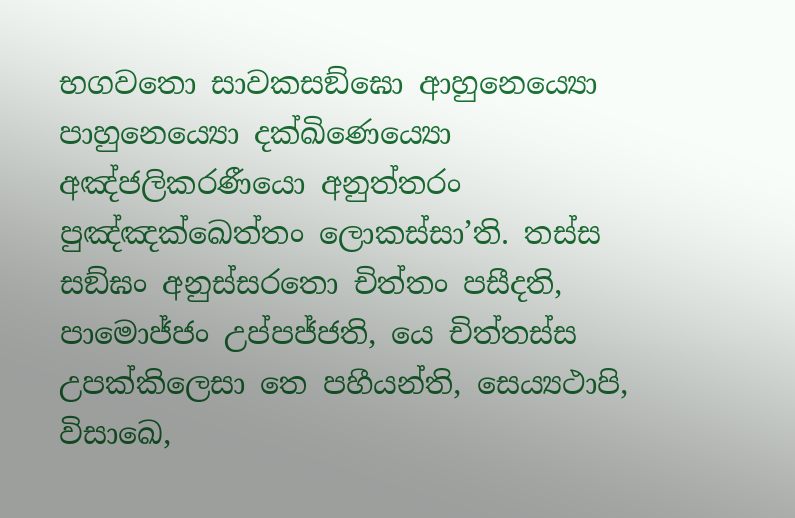භගවතො සාවකසඞ්ඝො ආහුනෙය්‍යො පාහුනෙය්‍යො දක්ඛිණෙය්‍යො අඤ්ජලිකරණීයො අනුත්තරං පුඤ්ඤක්ඛෙත්තං ලොකස්සා’ති. තස්ස සඞ්ඝං අනුස්සරතො චිත්තං පසීදති, පාමොජ්ජං උප්පජ්ජති, යෙ චිත්තස්ස උපක්කිලෙසා තෙ පහීයන්ති, සෙය්‍යථාපි, විසාඛෙ,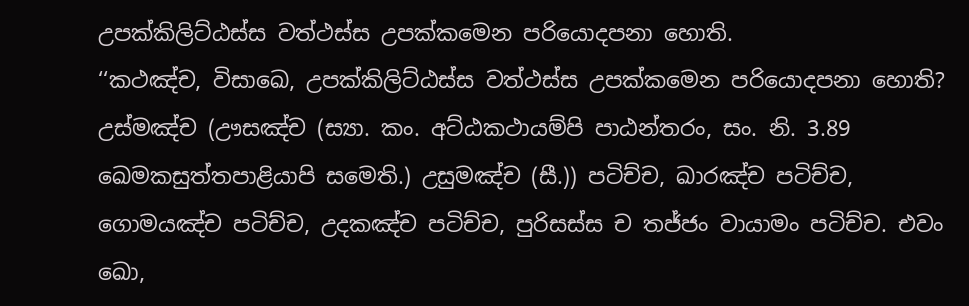උපක්කිලිට්ඨස්ස වත්ථස්ස උපක්කමෙන පරියොදපනා හොති.
‘‘කථඤ්ච, විසාඛෙ, උපක්කිලිට්ඨස්ස වත්ථස්ස උපක්කමෙන පරියොදපනා හොති? උස්මඤ්ච (ඌසඤ්ච (ස්‍යා. කං. අට්ඨකථායම්පි පාඨන්තරං, සං. නි. 3.89 ඛෙමකසුත්තපාළියාපි සමෙති.) උසුමඤ්ච (සී.)) පටිච්ච, ඛාරඤ්ච පටිච්ච, ගොමයඤ්ච පටිච්ච, උදකඤ්ච පටිච්ච, පුරිසස්ස ච තජ්ජං වායාමං පටිච්ච. එවං ඛො,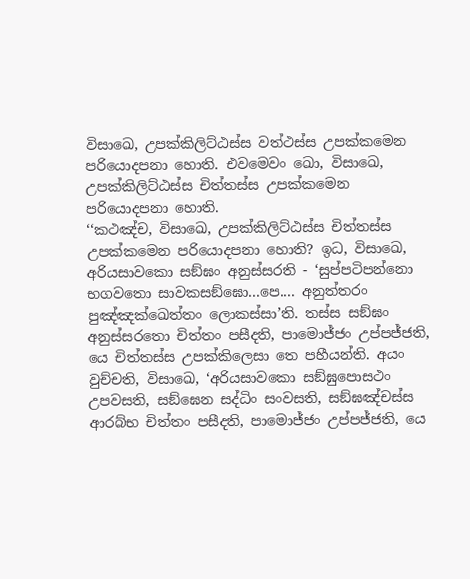විසාඛෙ, උපක්කිලිට්ඨස්ස වත්ථස්ස උපක්කමෙන පරියොදපනා හොති. එවමෙවං ඛො, විසාඛෙ, උපක්කිලිට්ඨස්ස චිත්තස්ස උපක්කමෙන පරියොදපනා හොති.
‘‘කථඤ්ච, විසාඛෙ, උපක්කිලිට්ඨස්ස චිත්තස්ස උපක්කමෙන පරියොදපනා හොති? ඉධ, විසාඛෙ, අරියසාවකො සඞ්ඝං අනුස්සරති - ‘සුප්පටිපන්නො භගවතො සාවකසඞ්ඝො...පෙ.... අනුත්තරං පුඤ්ඤක්ඛෙත්තං ලොකස්සා’ති. තස්ස සඞ්ඝං අනුස්සරතො චිත්තං පසීදති, පාමොජ්ජං උප්පජ්ජති, යෙ චිත්තස්ස උපක්කිලෙසා තෙ පහීයන්ති. අයං වුච්චති, විසාඛෙ, ‘අරියසාවකො සඞ්ඝුපොසථං උපවසති, සඞ්ඝෙන සද්ධිං සංවසති, සඞ්ඝඤ්චස්ස ආරබ්භ චිත්තං පසීදති, පාමොජ්ජං උප්පජ්ජති, යෙ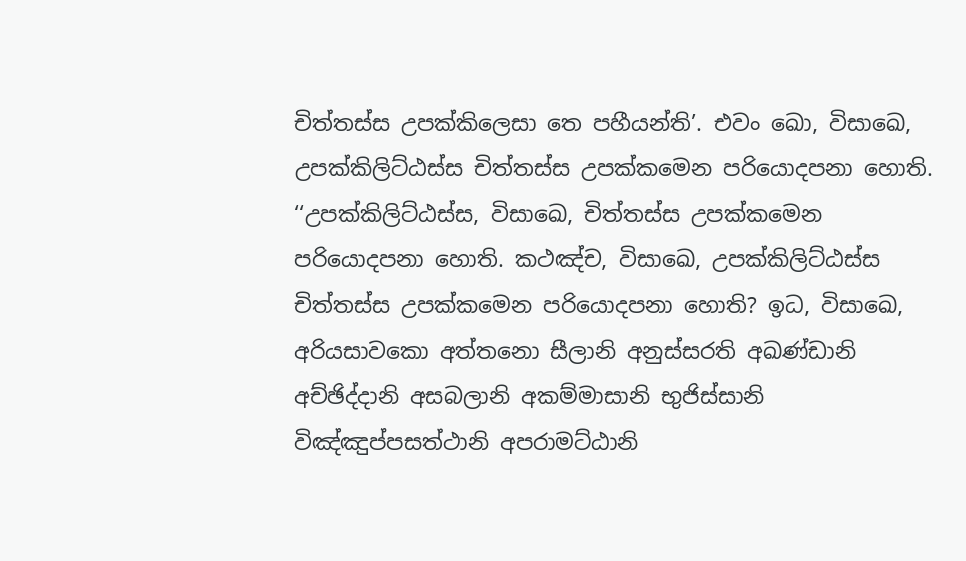චිත්තස්ස උපක්කිලෙසා තෙ පහීයන්ති’. එවං ඛො, විසාඛෙ, උපක්කිලිට්ඨස්ස චිත්තස්ස උපක්කමෙන පරියොදපනා හොති.
‘‘උපක්කිලිට්ඨස්ස, විසාඛෙ, චිත්තස්ස උපක්කමෙන පරියොදපනා හොති. කථඤ්ච, විසාඛෙ, උපක්කිලිට්ඨස්ස චිත්තස්ස උපක්කමෙන පරියොදපනා හොති? ඉධ, විසාඛෙ, අරියසාවකො අත්තනො සීලානි අනුස්සරති අඛණ්ඩානි අච්ඡිද්දානි අසබලානි අකම්මාසානි භුජිස්සානි විඤ්ඤුප්පසත්ථානි අපරාමට්ඨානි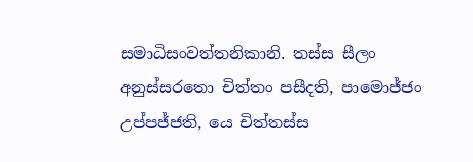සමාධිසංවත්තනිකානි. තස්ස සීලං අනුස්සරතො චිත්තං පසීදති, පාමොජ්ජං උප්පජ්ජති, යෙ චිත්තස්ස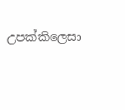උපක්කිලෙසා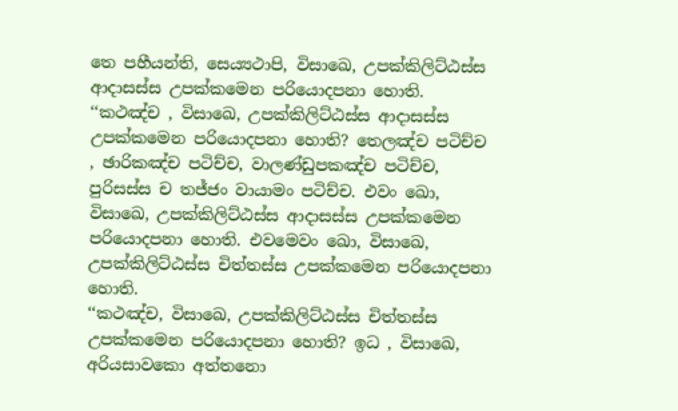තෙ පහීයන්ති, සෙය්‍යථාපි, විසාඛෙ, උපක්කිලිට්ඨස්ස ආදාසස්ස උපක්කමෙන පරියොදපනා හොති.
‘‘කථඤ්ච , විසාඛෙ, උපක්කිලිට්ඨස්ස ආදාසස්ස උපක්කමෙන පරියොදපනා හොති? තෙලඤ්ච පටිච්ච , ඡාරිකඤ්ච පටිච්ච, වාලණ්ඩුපකඤ්ච පටිච්ච, පුරිසස්ස ච තජ්ජං වායාමං පටිච්ච. එවං ඛො, විසාඛෙ, උපක්කිලිට්ඨස්ස ආදාසස්ස උපක්කමෙන පරියොදපනා හොති. එවමෙවං ඛො, විසාඛෙ, උපක්කිලිට්ඨස්ස චිත්තස්ස උපක්කමෙන පරියොදපනා හොති.
‘‘කථඤ්ච, විසාඛෙ, උපක්කිලිට්ඨස්ස චිත්තස්ස උපක්කමෙන පරියොදපනා හොති? ඉධ , විසාඛෙ, අරියසාවකො අත්තනො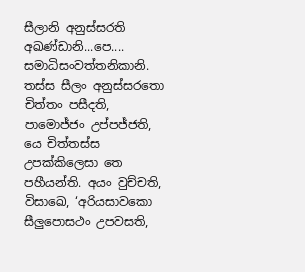සීලානි අනුස්සරති අඛණ්ඩානි...පෙ.... සමාධිසංවත්තනිකානි. තස්ස සීලං අනුස්සරතො චිත්තං පසීදති, පාමොජ්ජං උප්පජ්ජති, යෙ චිත්තස්ස උපක්කිලෙසා තෙ පහීයන්ති. අයං වුච්චති, විසාඛෙ, ‘අරියසාවකො සීලුපොසථං උපවසති,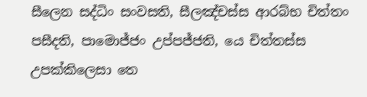සීලෙන සද්ධිං සංවසති, සීලඤ්චස්ස ආරබ්භ චිත්තං පසීදති, පාමොජ්ජං උප්පජ්ජති, යෙ චිත්තස්ස උපක්කිලෙසා තෙ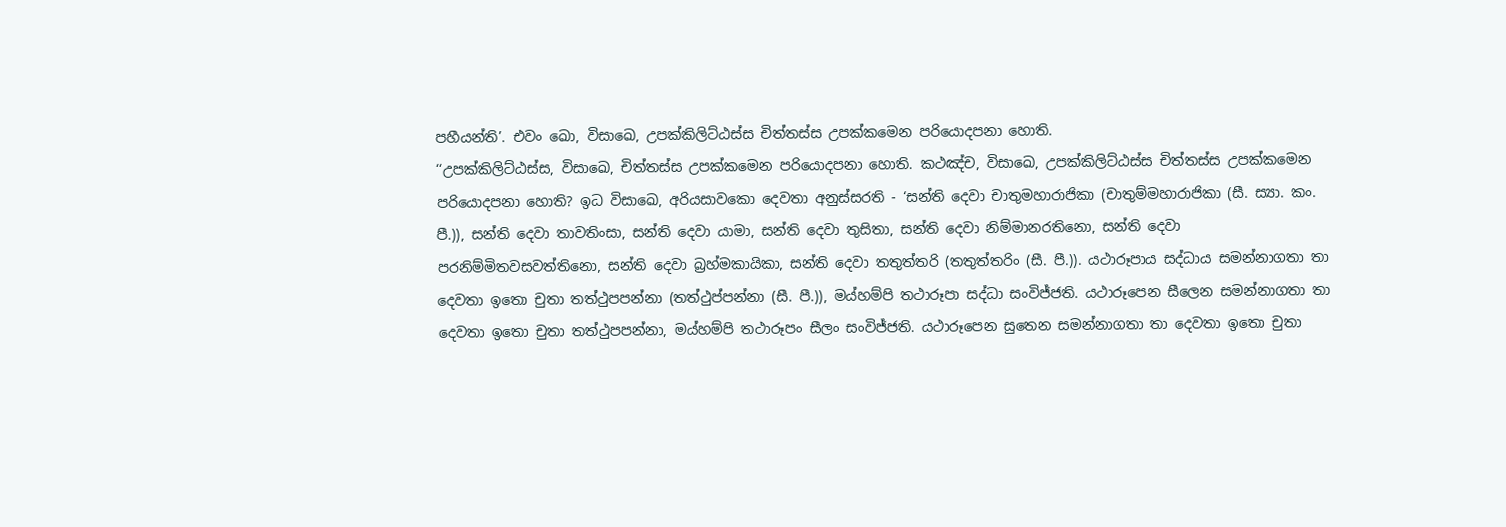පහීයන්ති’. එවං ඛො, විසාඛෙ, උපක්කිලිට්ඨස්ස චිත්තස්ස උපක්කමෙන පරියොදපනා හොති.
‘‘උපක්කිලිට්ඨස්ස, විසාඛෙ, චිත්තස්ස උපක්කමෙන පරියොදපනා හොති. කථඤ්ච, විසාඛෙ, උපක්කිලිට්ඨස්ස චිත්තස්ස උපක්කමෙන පරියොදපනා හොති? ඉධ විසාඛෙ, අරියසාවකො දෙවතා අනුස්සරති - ‘සන්ති දෙවා චාතුමහාරාජිකා (චාතුම්මහාරාජිකා (සී. ස්‍යා. කං. පී.)), සන්ති දෙවා තාවතිංසා, සන්ති දෙවා යාමා, සන්ති දෙවා තුසිතා, සන්ති දෙවා නිම්මානරතිනො, සන්ති දෙවා පරනිම්මිතවසවත්තිනො, සන්ති දෙවා බ්‍රහ්මකායිකා, සන්ති දෙවා තතුත්තරි (තතුත්තරිං (සී. පී.)). යථාරූපාය සද්ධාය සමන්නාගතා තා දෙවතා ඉතො චුතා තත්ථුපපන්නා (තත්ථුප්පන්නා (සී. පී.)), මය්හම්පි තථාරූපා සද්ධා සංවිජ්ජති. යථාරූපෙන සීලෙන සමන්නාගතා තා දෙවතා ඉතො චුතා තත්ථුපපන්නා, මය්හම්පි තථාරූපං සීලං සංවිජ්ජති. යථාරූපෙන සුතෙන සමන්නාගතා තා දෙවතා ඉතො චුතා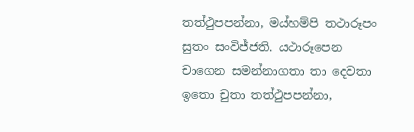තත්ථුපපන්නා, මය්හම්පි තථාරූපං සුතං සංවිජ්ජති. යථාරූපෙන චාගෙන සමන්නාගතා තා දෙවතා ඉතො චුතා තත්ථුපපන්නා,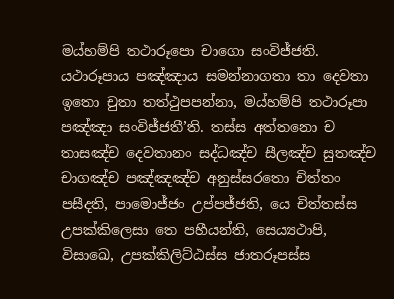මය්හම්පි තථාරූපො චාගො සංවිජ්ජති. යථාරූපාය පඤ්ඤාය සමන්නාගතා තා දෙවතා ඉතො චුතා තත්ථුපපන්නා, මය්හම්පි තථාරූපා පඤ්ඤා සංවිජ්ජතී’ති. තස්ස අත්තනො ච තාසඤ්ච දෙවතානං සද්ධඤ්ච සීලඤ්ච සුතඤ්ච චාගඤ්ච පඤ්ඤඤ්ච අනුස්සරතො චිත්තං පසීදති, පාමොජ්ජං උප්පජ්ජති, යෙ චිත්තස්ස උපක්කිලෙසා තෙ පහීයන්ති, සෙය්‍යථාපි, විසාඛෙ, උපක්කිලිට්ඨස්ස ජාතරූපස්ස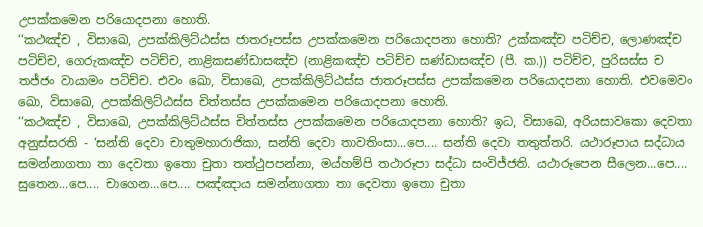උපක්කමෙන පරියොදපනා හොති.
‘‘කථඤ්ච , විසාඛෙ, උපක්කිලිට්ඨස්ස ජාතරූපස්ස උපක්කමෙන පරියොදපනා හොති? උක්කඤ්ච පටිච්ච, ලොණඤ්ච පටිච්ච, ගෙරුකඤ්ච පටිච්ච, නාළිකසණ්ඩාසඤ්ච (නාළිකඤ්ච පටිච්ච සණ්ඩාසඤ්ච (පී. ක.)) පටිච්ච, පුරිසස්ස ච තජ්ජං වායාමං පටිච්ච. එවං ඛො, විසාඛෙ, උපක්කිලිට්ඨස්ස ජාතරූපස්ස උපක්කමෙන පරියොදපනා හොති. එවමෙවං ඛො, විසාඛෙ, උපක්කිලිට්ඨස්ස චිත්තස්ස උපක්කමෙන පරියොදපනා හොති.
‘‘කථඤ්ච , විසාඛෙ, උපක්කිලිට්ඨස්ස චිත්තස්ස උපක්කමෙන පරියොදපනා හොති? ඉධ, විසාඛෙ, අරියසාවකො දෙවතා අනුස්සරති - ‘සන්ති දෙවා චාතුමහාරාජිකා, සන්ති දෙවා තාවතිංසා...පෙ.... සන්ති දෙවා තතුත්තරි. යථාරූපාය සද්ධාය සමන්නාගතා තා දෙවතා ඉතො චුතා තත්ථුපපන්නා, මය්හම්පි තථාරූපා සද්ධා සංවිජ්ජති. යථාරූපෙන සීලෙන...පෙ.... සුතෙන...පෙ.... චාගෙන...පෙ.... පඤ්ඤාය සමන්නාගතා තා දෙවතා ඉතො චුතා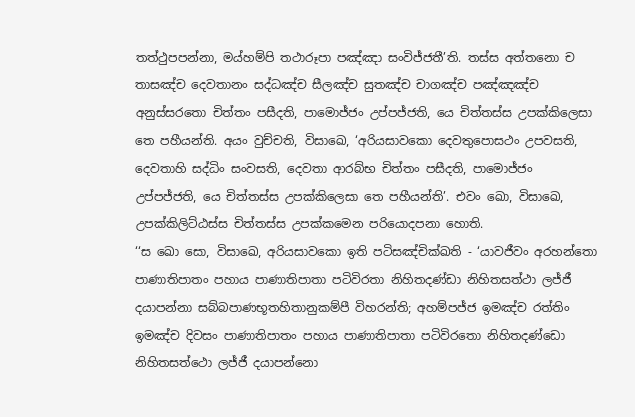තත්ථුපපන්නා, මය්හම්පි තථාරූපා පඤ්ඤා සංවිජ්ජතී’ති. තස්ස අත්තනො ච තාසඤ්ච දෙවතානං සද්ධඤ්ච සීලඤ්ච සුතඤ්ච චාගඤ්ච පඤ්ඤඤ්ච අනුස්සරතො චිත්තං පසීදති, පාමොජ්ජං උප්පජ්ජති, යෙ චිත්තස්ස උපක්කිලෙසා තෙ පහීයන්ති. අයං වුච්චති, විසාඛෙ, ‘අරියසාවකො දෙවතුපොසථං උපවසති, දෙවතාහි සද්ධිං සංවසති, දෙවතා ආරබ්භ චිත්තං පසීදති, පාමොජ්ජං උප්පජ්ජති, යෙ චිත්තස්ස උපක්කිලෙසා තෙ පහීයන්ති’. එවං ඛො, විසාඛෙ, උපක්කිලිට්ඨස්ස චිත්තස්ස උපක්කමෙන පරියොදපනා හොති.
‘‘ස ඛො සො, විසාඛෙ, අරියසාවකො ඉති පටිසඤ්චික්ඛති - ‘යාවජීවං අරහන්තො පාණාතිපාතං පහාය පාණාතිපාතා පටිවිරතා නිහිතදණ්ඩා නිහිතසත්ථා ලජ්ජී දයාපන්නා සබ්බපාණභූතහිතානුකම්පී විහරන්ති; අහම්පජ්ජ ඉමඤ්ච රත්තිං ඉමඤ්ච දිවසං පාණාතිපාතං පහාය පාණාතිපාතා පටිවිරතො නිහිතදණ්ඩො නිහිතසත්ථො ලජ්ජී දයාපන්නො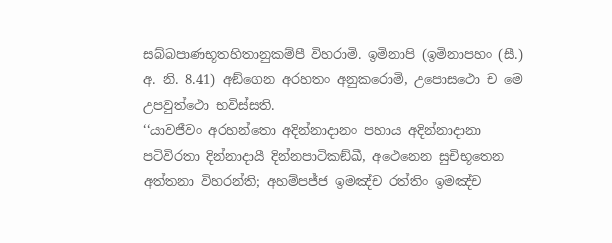සබ්බපාණභූතහිතානුකම්පී විහරාමි. ඉමිනාපි (ඉමිනාපහං (සී.) අ. නි. 8.41) අඞ්ගෙන අරහතං අනුකරොමි, උපොසථො ච මෙ උපවුත්ථො භවිස්සති.
‘‘යාවජීවං අරහන්තො අදින්නාදානං පහාය අදින්නාදානා පටිවිරතා දින්නාදායී දින්නපාටිකඞ්ඛී, අථෙනෙන සුචිභූතෙන අත්තනා විහරන්ති; අහම්පජ්ජ ඉමඤ්ච රත්තිං ඉමඤ්ච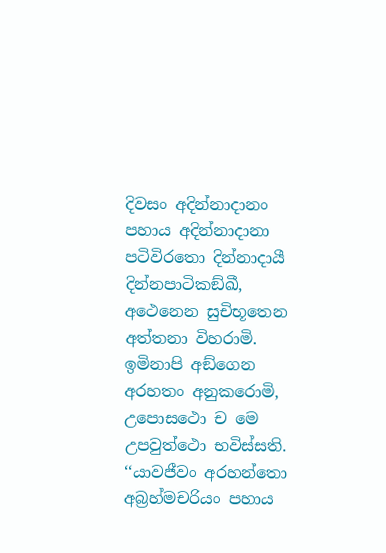දිවසං අදින්නාදානං පහාය අදින්නාදානා පටිවිරතො දින්නාදායී දින්නපාටිකඞ්ඛී, අථෙනෙන සුචිභූතෙන අත්තනා විහරාමි. ඉමිනාපි අඞ්ගෙන අරහතං අනුකරොමි, උපොසථො ච මෙ උපවුත්ථො භවිස්සති.
‘‘යාවජීවං අරහන්තො අබ්‍රහ්මචරියං පහාය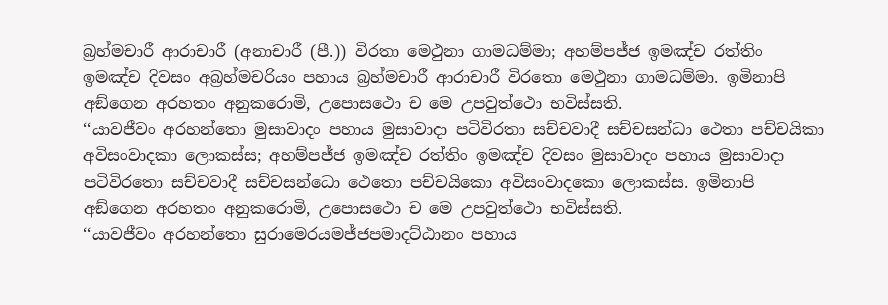බ්‍රහ්මචාරී ආරාචාරී (අනාචාරී (පී.)) විරතා මෙථුනා ගාමධම්මා; අහම්පජ්ජ ඉමඤ්ච රත්තිං ඉමඤ්ච දිවසං අබ්‍රහ්මචරියං පහාය බ්‍රහ්මචාරී ආරාචාරී විරතො මෙථුනා ගාමධම්මා. ඉමිනාපි අඞ්ගෙන අරහතං අනුකරොමි, උපොසථො ච මෙ උපවුත්ථො භවිස්සති.
‘‘යාවජීවං අරහන්තො මුසාවාදං පහාය මුසාවාදා පටිවිරතා සච්චවාදී සච්චසන්ධා ථෙතා පච්චයිකා අවිසංවාදකා ලොකස්ස; අහම්පජ්ජ ඉමඤ්ච රත්තිං ඉමඤ්ච දිවසං මුසාවාදං පහාය මුසාවාදා පටිවිරතො සච්චවාදී සච්චසන්ධො ථෙතො පච්චයිකො අවිසංවාදකො ලොකස්ස. ඉමිනාපි අඞ්ගෙන අරහතං අනුකරොමි, උපොසථො ච මෙ උපවුත්ථො භවිස්සති.
‘‘යාවජීවං අරහන්තො සුරාමෙරයමජ්ජපමාදට්ඨානං පහාය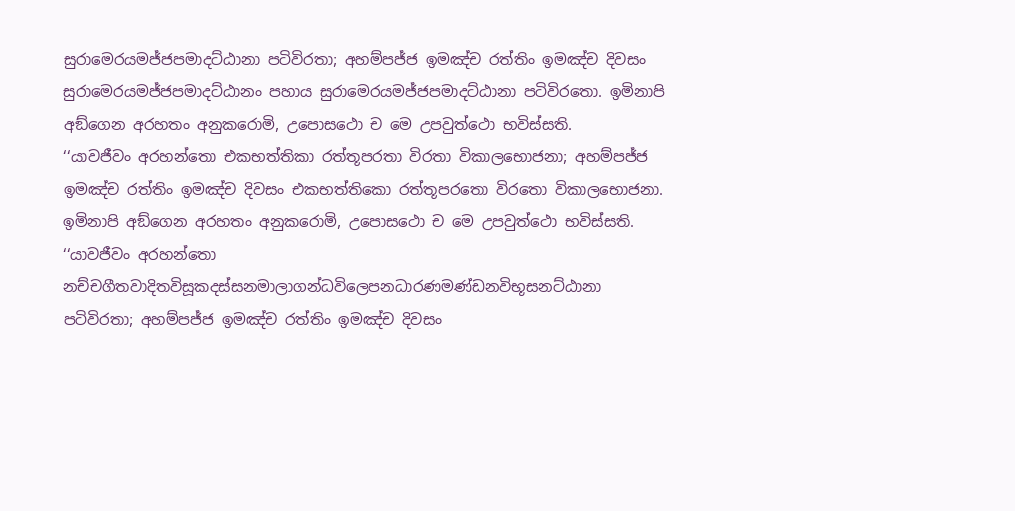සුරාමෙරයමජ්ජපමාදට්ඨානා පටිවිරතා; අහම්පජ්ජ ඉමඤ්ච රත්තිං ඉමඤ්ච දිවසං සුරාමෙරයමජ්ජපමාදට්ඨානං පහාය සුරාමෙරයමජ්ජපමාදට්ඨානා පටිවිරතො. ඉමිනාපි අඞ්ගෙන අරහතං අනුකරොමි, උපොසථො ච මෙ උපවුත්ථො භවිස්සති.
‘‘යාවජීවං අරහන්තො එකභත්තිකා රත්තූපරතා විරතා විකාලභොජනා; අහම්පජ්ජ ඉමඤ්ච රත්තිං ඉමඤ්ච දිවසං එකභත්තිකො රත්තූපරතො විරතො විකාලභොජනා. ඉමිනාපි අඞ්ගෙන අරහතං අනුකරොමි, උපොසථො ච මෙ උපවුත්ථො භවිස්සති.
‘‘යාවජීවං අරහන්තො නච්චගීතවාදිතවිසූකදස්සනමාලාගන්ධවිලෙපනධාරණමණ්ඩනවිභූසනට්ඨානා පටිවිරතා; අහම්පජ්ජ ඉමඤ්ච රත්තිං ඉමඤ්ච දිවසං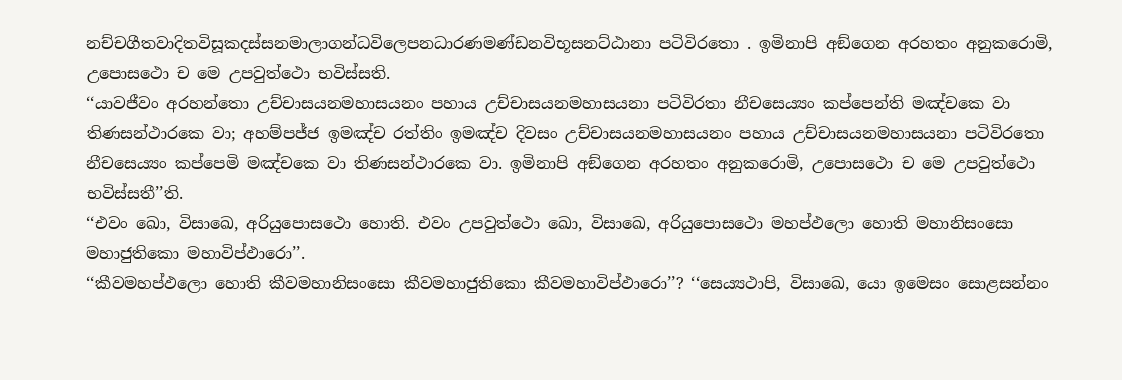නච්චගීතවාදිතවිසූකදස්සනමාලාගන්ධවිලෙපනධාරණමණ්ඩනවිභූසනට්ඨානා පටිවිරතො . ඉමිනාපි අඞ්ගෙන අරහතං අනුකරොමි, උපොසථො ච මෙ උපවුත්ථො භවිස්සති.
‘‘යාවජීවං අරහන්තො උච්චාසයනමහාසයනං පහාය උච්චාසයනමහාසයනා පටිවිරතා නීචසෙය්‍යං කප්පෙන්ති මඤ්චකෙ වා තිණසන්ථාරකෙ වා; අහම්පජ්ජ ඉමඤ්ච රත්තිං ඉමඤ්ච දිවසං උච්චාසයනමහාසයනං පහාය උච්චාසයනමහාසයනා පටිවිරතො නීචසෙය්‍යං කප්පෙමි මඤ්චකෙ වා තිණසන්ථාරකෙ වා. ඉමිනාපි අඞ්ගෙන අරහතං අනුකරොමි, උපොසථො ච මෙ උපවුත්ථො භවිස්සතී’’ති.
‘‘එවං ඛො, විසාඛෙ, අරියුපොසථො හොති. එවං උපවුත්ථො ඛො, විසාඛෙ, අරියුපොසථො මහප්ඵලො හොති මහානිසංසො මහාජුතිකො මහාවිප්ඵාරො’’.
‘‘කීවමහප්ඵලො හොති කීවමහානිසංසො කීවමහාජුතිකො කීවමහාවිප්ඵාරො’’? ‘‘සෙය්‍යථාපි, විසාඛෙ, යො ඉමෙසං සොළසන්නං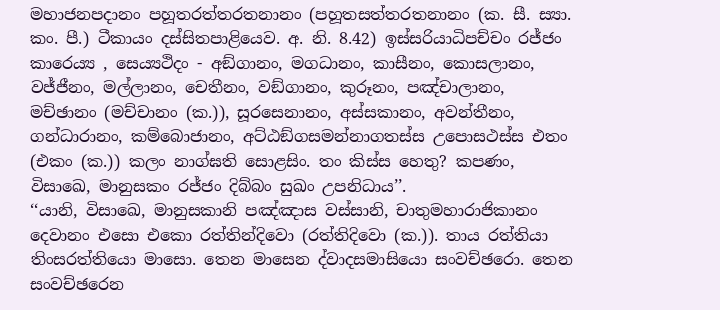මහාජනපදානං පහූතරත්තරතනානං (පහූතසත්තරතනානං (ක. සී. ස්‍යා. කං. පී.) ටීකායං දස්සිතපාළියෙව. අ. නි. 8.42) ඉස්සරියාධිපච්චං රජ්ජං කාරෙය්‍ය , සෙය්‍යථිදං - අඞ්ගානං, මගධානං, කාසීනං, කොසලානං, වජ්ජීනං, මල්ලානං, චෙතීනං, වඞ්ගානං, කුරූනං, පඤ්චාලානං, මච්ඡානං (මච්චානං (ක.)), සූරසෙනානං, අස්සකානං, අවන්තීනං, ගන්ධාරානං, කම්බොජානං, අට්ඨඞ්ගසමන්නාගතස්ස උපොසථස්ස එතං (එකං (ක.)) කලං නාග්ඝති සොළසිං. තං කිස්ස හෙතු? කපණං, විසාඛෙ, මානුසකං රජ්ජං දිබ්බං සුඛං උපනිධාය’’.
‘‘යානි, විසාඛෙ, මානුසකානි පඤ්ඤාස වස්සානි, චාතුමහාරාජිකානං දෙවානං එසො එකො රත්තින්දිවො (රත්තිදිවො (ක.)). තාය රත්තියා තිංසරත්තියො මාසො. තෙන මාසෙන ද්වාදසමාසියො සංවච්ඡරො. තෙන සංවච්ඡරෙන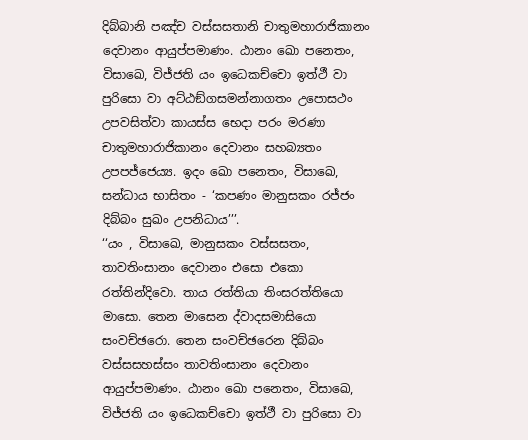දිබ්බානි පඤ්ච වස්සසතානි චාතුමහාරාජිකානං දෙවානං ආයුප්පමාණං. ඨානං ඛො පනෙතං, විසාඛෙ, විජ්ජති යං ඉධෙකච්චො ඉත්ථී වා පුරිසො වා අට්ඨඞ්ගසමන්නාගතං උපොසථං උපවසිත්වා කායස්ස භෙදා පරං මරණා චාතුමහාරාජිකානං දෙවානං සහබ්‍යතං උපපජ්ජෙය්‍ය. ඉදං ඛො පනෙතං, විසාඛෙ, සන්ධාය භාසිතං - ‘කපණං මානුසකං රජ්ජං දිබ්බං සුඛං උපනිධාය’’’.
‘‘යං , විසාඛෙ, මානුසකං වස්සසතං, තාවතිංසානං දෙවානං එසො එකො රත්තින්දිවො. තාය රත්තියා තිංසරත්තියො මාසො. තෙන මාසෙන ද්වාදසමාසියො සංවච්ඡරො. තෙන සංවච්ඡරෙන දිබ්බං වස්සසහස්සං තාවතිංසානං දෙවානං ආයුප්පමාණං. ඨානං ඛො පනෙතං, විසාඛෙ, විජ්ජති යං ඉධෙකච්චො ඉත්ථී වා පුරිසො වා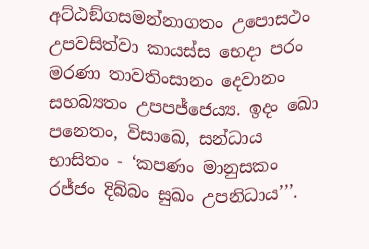අට්ඨඞ්ගසමන්නාගතං උපොසථං උපවසිත්වා කායස්ස භෙදා පරං මරණා තාවතිංසානං දෙවානං සහබ්‍යතං උපපජ්ජෙය්‍ය. ඉදං ඛො පනෙතං, විසාඛෙ, සන්ධාය භාසිතං - ‘කපණං මානුසකං රජ්ජං දිබ්බං සුඛං උපනිධාය’’’.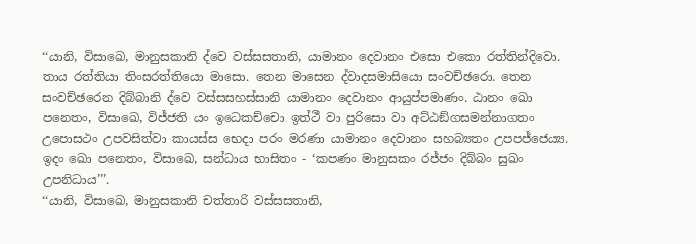‘‘යානි, විසාඛෙ, මානුසකානි ද්වෙ වස්සසතානි, යාමානං දෙවානං එසො එකො රත්තින්දිවො. තාය රත්තියා තිංසරත්තියො මාසො. තෙන මාසෙන ද්වාදසමාසියො සංවච්ඡරො. තෙන සංවච්ඡරෙන දිබ්බානි ද්වෙ වස්සසහස්සානි යාමානං දෙවානං ආයුප්පමාණං. ඨානං ඛො පනෙතං, විසාඛෙ, විජ්ජති යං ඉධෙකච්චො ඉත්ථී වා පුරිසො වා අට්ඨඞ්ගසමන්නාගතං උපොසථං උපවසිත්වා කායස්ස භෙදා පරං මරණා යාමානං දෙවානං සහබ්‍යතං උපපජ්ජෙය්‍ය. ඉදං ඛො පනෙතං, විසාඛෙ, සන්ධාය භාසිතං - ‘කපණං මානුසකං රජ්ජං දිබ්බං සුඛං උපනිධාය’’’.
‘‘යානි, විසාඛෙ, මානුසකානි චත්තාරි වස්සසතානි,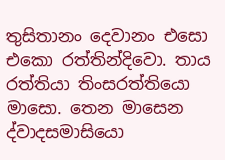තුසිතානං දෙවානං එසො එකො රත්තින්දිවො. තාය රත්තියා තිංසරත්තියො මාසො. තෙන මාසෙන ද්වාදසමාසියො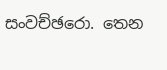සංවච්ඡරො. තෙන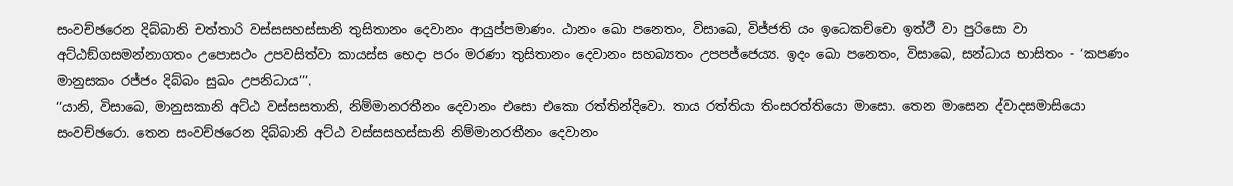සංවච්ඡරෙන දිබ්බානි චත්තාරි වස්සසහස්සානි තුසිතානං දෙවානං ආයුප්පමාණං. ඨානං ඛො පනෙතං, විසාඛෙ, විජ්ජති යං ඉධෙකච්චො ඉත්ථී වා පුරිසො වා අට්ඨඞ්ගසමන්නාගතං උපොසථං උපවසිත්වා කායස්ස භෙදා පරං මරණා තුසිතානං දෙවානං සහබ්‍යතං උපපජ්ජෙය්‍ය. ඉදං ඛො පනෙතං, විසාඛෙ, සන්ධාය භාසිතං - ‘කපණං මානුසකං රජ්ජං දිබ්බං සුඛං උපනිධාය’’’.
‘‘යානි, විසාඛෙ, මානුසකානි අට්ඨ වස්සසතානි, නිම්මානරතීනං දෙවානං එසො එකො රත්තින්දිවො. තාය රත්තියා තිංසරත්තියො මාසො. තෙන මාසෙන ද්වාදසමාසියො සංවච්ඡරො. තෙන සංවච්ඡරෙන දිබ්බානි අට්ඨ වස්සසහස්සානි නිම්මානරතීනං දෙවානං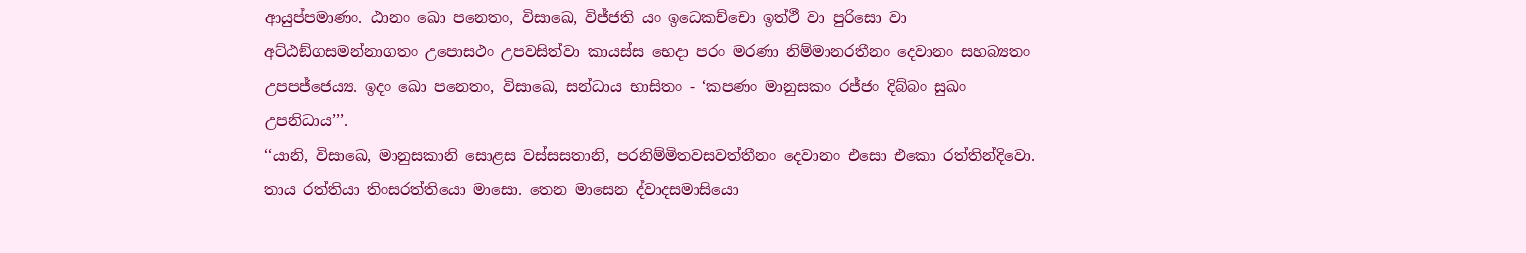ආයුප්පමාණං. ඨානං ඛො පනෙතං, විසාඛෙ, විජ්ජති යං ඉධෙකච්චො ඉත්ථී වා පුරිසො වා අට්ඨඞ්ගසමන්නාගතං උපොසථං උපවසිත්වා කායස්ස භෙදා පරං මරණා නිම්මානරතීනං දෙවානං සහබ්‍යතං උපපජ්ජෙය්‍ය. ඉදං ඛො පනෙතං, විසාඛෙ, සන්ධාය භාසිතං - ‘කපණං මානුසකං රජ්ජං දිබ්බං සුඛං උපනිධාය’’’.
‘‘යානි, විසාඛෙ, මානුසකානි සොළස වස්සසතානි, පරනිම්මිතවසවත්තීනං දෙවානං එසො එකො රත්තින්දිවො. තාය රත්තියා තිංසරත්තියො මාසො. තෙන මාසෙන ද්වාදසමාසියො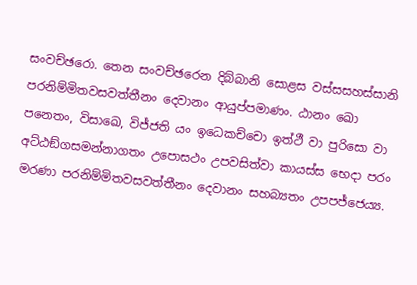සංවච්ඡරො. තෙන සංවච්ඡරෙන දිබ්බානි සොළස වස්සසහස්සානි පරනිම්මිතවසවත්තීනං දෙවානං ආයුප්පමාණං. ඨානං ඛො පනෙතං, විසාඛෙ, විජ්ජති යං ඉධෙකච්චො ඉත්ථී වා පුරිසො වා අට්ඨඞ්ගසමන්නාගතං උපොසථං උපවසිත්වා කායස්ස භෙදා පරං මරණා පරනිම්මිතවසවත්තීනං දෙවානං සහබ්‍යතං උපපජ්ජෙය්‍ය.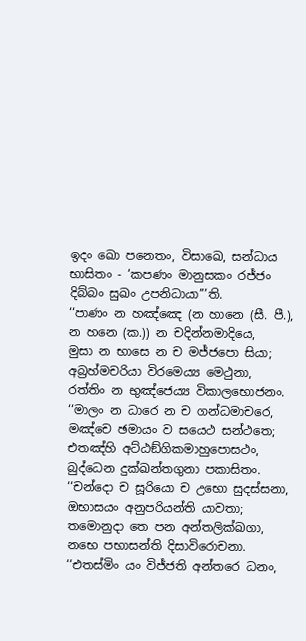ඉදං ඛො පනෙතං, විසාඛෙ, සන්ධාය භාසිතං - ‘කපණං මානුසකං රජ්ජං දිබ්බං සුඛං උපනිධායා’’’ති.
‘‘පාණං න හඤ්ඤෙ (න හානෙ (සී. පී.), න හනෙ (ක.)) න චදින්නමාදියෙ,
මුසා න භාසෙ න ච මජ්ජපො සියා;
අබ්‍රහ්මචරියා විරමෙය්‍ය මෙථුනා,
රත්තිං න භුඤ්ජෙය්‍ය විකාලභොජනං.
‘‘මාලං න ධාරෙ න ච ගන්ධමාචරෙ,
මඤ්චෙ ඡමායං ව සයෙථ සන්ථතෙ;
එතඤ්හි අට්ඨඞ්ගිකමාහුපොසථං,
බුද්ධෙන දුක්ඛන්තගුනා පකාසිතං.
‘‘චන්දො ච සූරියො ච උභො සුදස්සනා,
ඔභාසයං අනුපරියන්ති යාවතා;
තමොනුදා තෙ පන අන්තලික්ඛගා,
නභෙ පභාසන්ති දිසාවිරොචනා.
‘‘එතස්මිං යං විජ්ජති අන්තරෙ ධනං,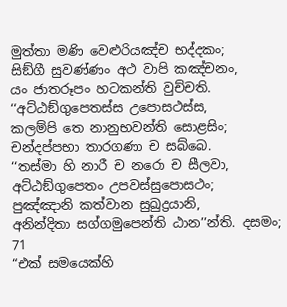මුත්තා මණි වෙළුරියඤ්ච භද්දකං;
සිඞ්ගී සුවණ්ණං අථ වාපි කඤ්චනං,
යං ජාතරූපං හටකන්ති වුච්චති.
‘‘අට්ඨඞ්ගුපෙතස්ස උපොසථස්ස,
කලම්පි තෙ නානුභවන්ති සොළසිං;
චන්දප්පභා තාරගණා ච සබ්බෙ.
‘‘තස්මා හි නාරී ච නරො ච සීලවා,
අට්ඨඞ්ගුපෙතං උපවස්සුපොසථං;
පුඤ්ඤානි කත්වාන සුඛුද්‍රයානි,
අනින්දිතා සග්ගමුපෙන්ති ඨාන’’න්ති. දසමං;
71
“එක් සමයෙක්හි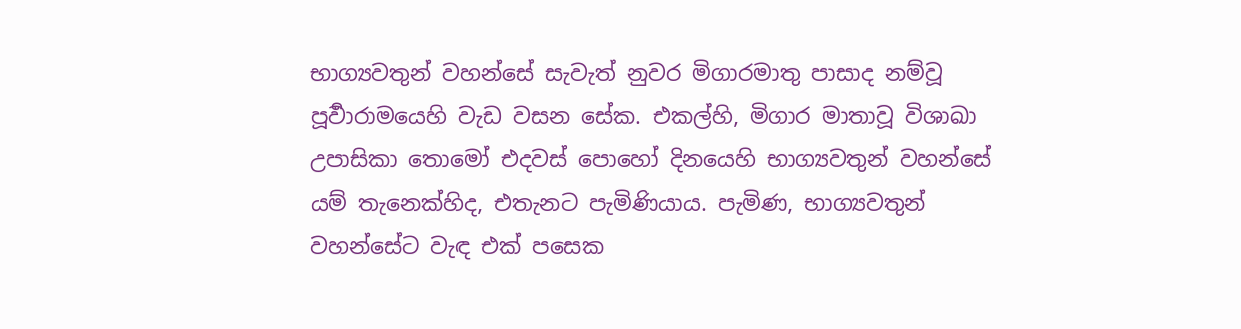භාග්‍යවතුන් වහන්සේ සැවැත් නුවර මිගාරමාතු පාසාද නම්වූ පූර්‍වාරාමයෙහි වැඩ වසන සේක. එකල්හි, මිගාර මාතාවූ විශාඛා උපාසිකා තොමෝ එදවස් පොහෝ දිනයෙහි භාග්‍යවතුන් වහන්සේ යම් තැනෙක්හිද, එතැනට පැමිණියාය. පැමිණ, භාග්‍යවතුන් වහන්සේට වැඳ එක් පසෙක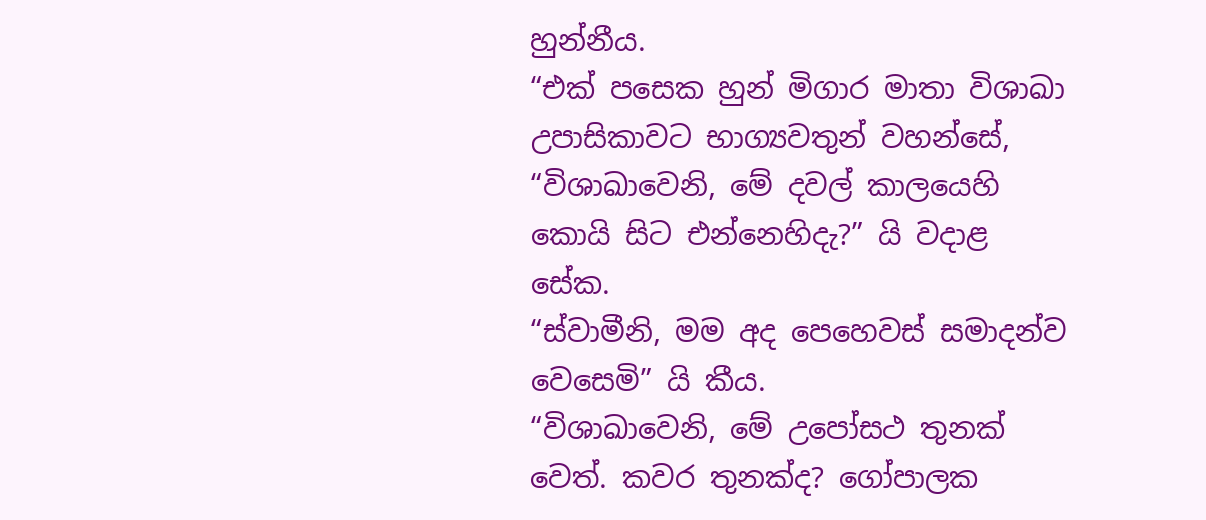හුන්නීය.
“එක් පසෙක හුන් මිගාර මාතා විශාඛා උපාසිකාවට භාග්‍යවතුන් වහන්සේ, “විශාඛාවෙනි, මේ දවල් කාලයෙහි කොයි සිට එන්නෙහිදැ?” යි වදාළ සේක.
“ස්වාමීනි, මම අද පෙහෙවස් සමාදන්ව වෙසෙමි” යි කීය.
“විශාඛාවෙනි, මේ උපෝසථ තුනක් වෙත්. කවර තුනක්ද? ගෝපාලක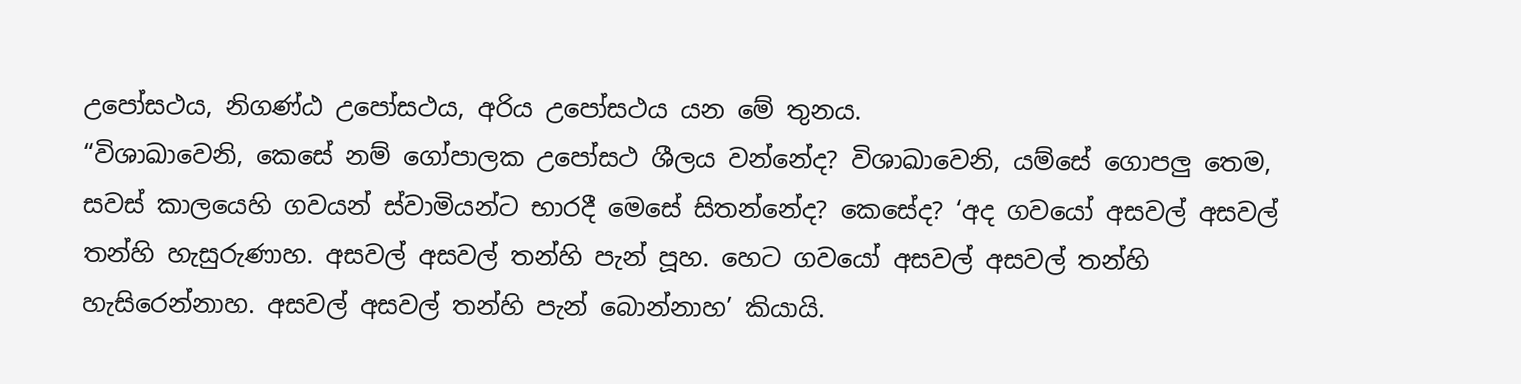උපෝසථය, නිගණ්ඨ උපෝසථය, අරිය උපෝසථය යන මේ තුනය.
“විශාඛාවෙනි, කෙසේ නම් ගෝපාලක උපෝසථ ශීලය වන්නේද? විශාඛාවෙනි, යම්සේ ගොපලු තෙම, සවස් කාලයෙහි ගවයන් ස්වාමියන්ට භාරදී මෙසේ සිතන්නේද? කෙසේද? ‘අද ගවයෝ අසවල් අසවල් තන්හි හැසුරුණාහ. අසවල් අසවල් තන්හි පැන් පූහ. හෙට ගවයෝ අසවල් අසවල් තන්හි හැසිරෙන්නාහ. අසවල් අසවල් තන්හි පැන් බොන්නාහ’ කියායි.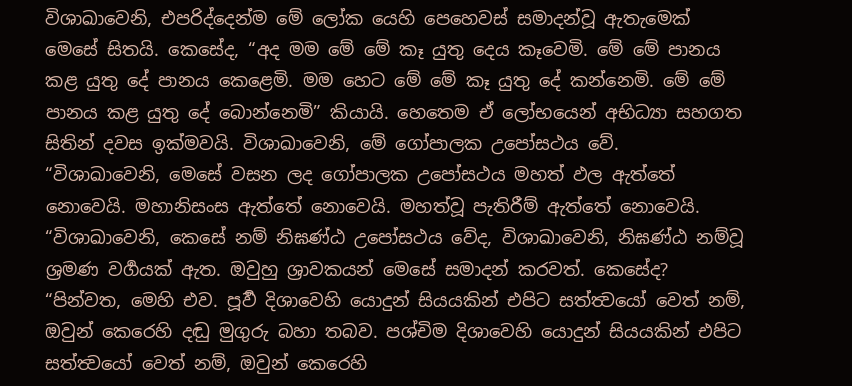විශාඛාවෙනි, එපරිද්දෙන්ම මේ ලෝක යෙහි පෙහෙවස් සමාදන්වූ ඇතැමෙක් මෙසේ සිතයි. කෙසේද, “අද මම මේ මේ කෑ යුතු දෙය කෑවෙමි. මේ මේ පානය කළ යුතු දේ පානය කෙළෙමි. මම හෙට මේ මේ කෑ යුතු දේ කන්නෙමි. මේ මේ පානය කළ යුතු දේ බොන්නෙමි” කියායි. හෙතෙම ඒ ලෝභයෙන් අභිධ්‍යා සහගත සිතින් දවස ඉක්මවයි. විශාඛාවෙනි, මේ ගෝපාලක උපෝසථය වේ.
“විශාඛාවෙනි, මෙසේ වසන ලද ගෝපාලක උපෝසථය මහත් ඵල ඇත්තේ නොවෙයි. මහානිසංස ඇත්තේ නොවෙයි. මහත්වූ පැතිරීම් ඇත්තේ නොවෙයි.
“විශාඛාවෙනි, කෙසේ නම් නිඝණ්ඨ උපෝසථය වේද, විශාඛාවෙනි, නිඝණ්ඨ නම්වූ ශ්‍රමණ වර්‍ගයක් ඇත. ඔවුහු ශ්‍රාවකයන් මෙසේ සමාදන් කරවත්. කෙසේද? “පින්වත, මෙහි එව. පූර්‍ව දිශාවෙහි යොදුන් සියයකින් එපිට සත්ත්‍වයෝ වෙත් නම්, ඔවුන් කෙරෙහි දඬු මුගුරු බහා තබව. පශ්චිම දිශාවෙහි යොදුන් සියයකින් එපිට සත්ත්‍වයෝ වෙත් නම්, ඔවුන් කෙරෙහි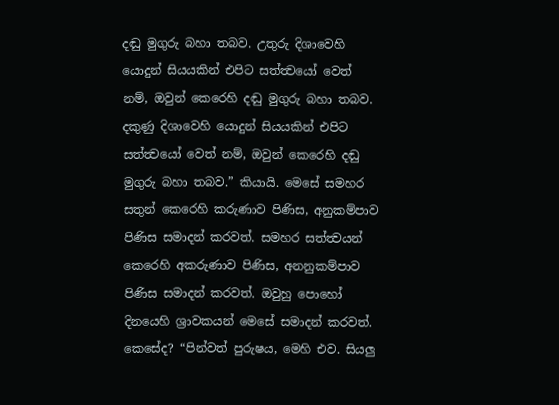දඬු මුගුරු බහා තබව. උතුරු දිශාවෙහි යොදුන් සියයකින් එපිට සත්ත්‍වයෝ වෙත් නම්, ඔවුන් කෙරෙහි දඬු මුගුරු බහා තබව. දකුණු දිශාවෙහි යොදුන් සියයකින් එපිට සත්ත්‍වයෝ වෙත් නම්, ඔවුන් කෙරෙහි දඬු මුගුරු බහා තබව.” කියායි. මෙසේ සමහර සතුන් කෙරෙහි කරුණාව පිණිස, අනුකම්පාව පිණිස සමාදන් කරවත්. සමහර සත්ත්‍වයන් කෙරෙහි අකරුණාව පිණිස, අනනුකම්පාව පිණිස සමාදන් කරවත්. ඔවුහු පොහෝ දිනයෙහි ශ්‍රාවකයන් මෙසේ සමාදන් කරවත්. කෙසේද? “පින්වත් පුරුෂය, මෙහි එව. සියලු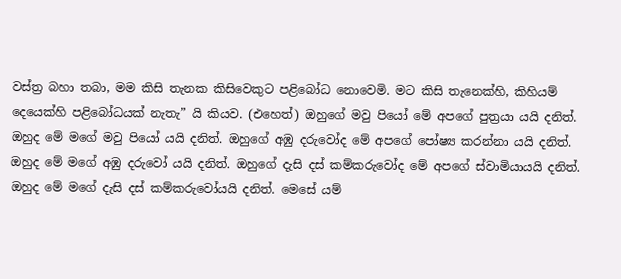වස්ත්‍ර බහා තබා, මම කිසි තැනක කිසිවෙකුට පළිබෝධ නොවෙමි. මට කිසි තැනෙක්හි, කිහියම් දෙයෙක්හි පළිබෝධයක් නැතැ” යි කියව. (එහෙත්) ඔහුගේ මවු පියෝ මේ අපගේ පුත්‍රයා යයි දනිත්. ඔහුද මේ මගේ මවු පියෝ යයි දනිත්. ඔහුගේ අඹු දරුවෝද මේ අපගේ පෝෂ්‍ය කරන්නා යයි දනිත්. ඔහුද මේ මගේ අඹු දරුවෝ යයි දනිත්. ඔහුගේ දැසි දස් කම්කරුවෝද මේ අපගේ ස්වාමියායයි දනිත්. ඔහුද මේ මගේ දැසි දස් කම්කරුවෝයයි දනිත්. මෙසේ යම්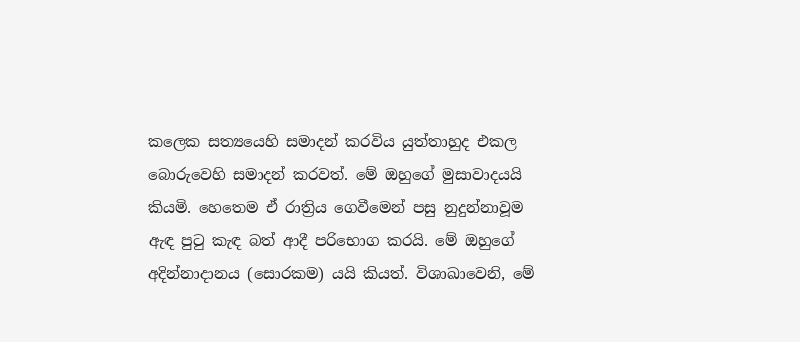කලෙක සත්‍යයෙහි සමාදන් කරවිය යුත්තාහුද එකල බොරුවෙහි සමාදන් කරවත්. මේ ඔහුගේ මුසාවාදයයි කියමි. හෙතෙම ඒ රාත්‍රිය ගෙවීමෙන් පසු නුදුන්නාවූම ඇඳ පුටු කැඳ බත් ආදී පරිභොග කරයි. මේ ඔහුගේ අදින්නාදානය (සොරකම) යයි කියත්. විශාඛාවෙනි, මේ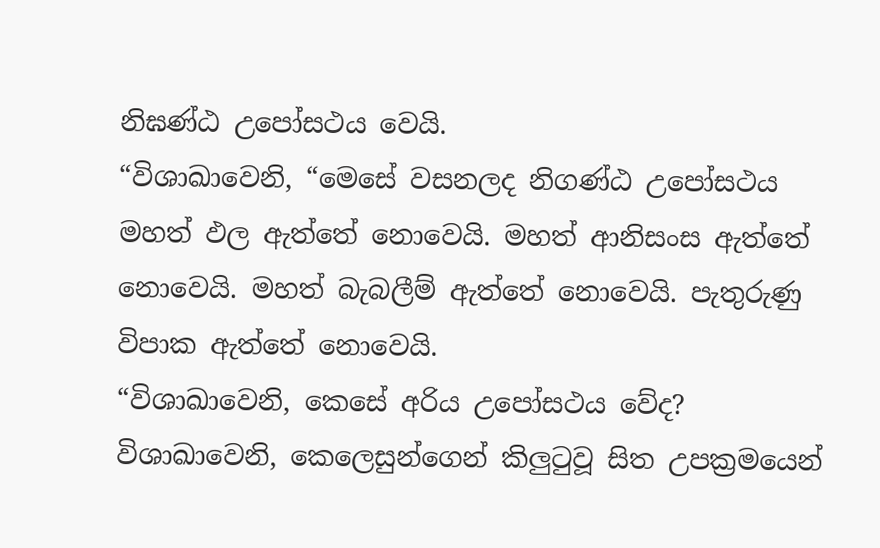නිඝණ්ඨ උපෝසථය වෙයි.
“විශාඛාවෙනි, “මෙසේ වසනලද නිගණ්ඨ උපෝසථය මහත් ඵල ඇත්තේ නොවෙයි. මහත් ආනිසංස ඇත්තේ නොවෙයි. මහත් බැබලීම් ඇත්තේ නොවෙයි. පැතුරුණු විපාක ඇත්තේ නොවෙයි.
“විශාඛාවෙනි, කෙසේ අරිය උපෝසථය වේද? විශාඛාවෙනි, කෙලෙසුන්ගෙන් කිලුටුවූ සිත උපක්‍රමයෙන්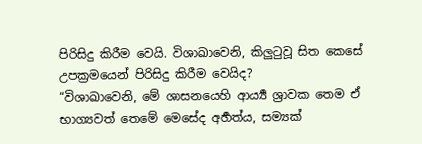පිරිසිදු කිරීම වෙයි. විශාඛාවෙනි, කිලුටුවූ සිත කෙසේ උපක්‍රමයෙන් පිරිසිදු කිරීම වෙයිද?
“විශාඛාවෙනි, මේ ශාසනයෙහි ආර්‍ය්‍ය ශ්‍රාවක තෙම ඒ භාග්‍යවත් තෙමේ මෙසේද අර්‍හත්ය, සම්‍යක්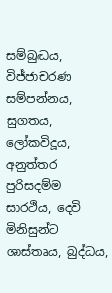සම්බුද්‍ධය, විජ්ජාචරණ සම්පන්නය, සුගතය, ලෝකවිදූය, අනුත්තර පුරිසදම්ම සාරථිය, දෙවි මිනිසුන්ට ශාස්තෘය, බුද්ධය,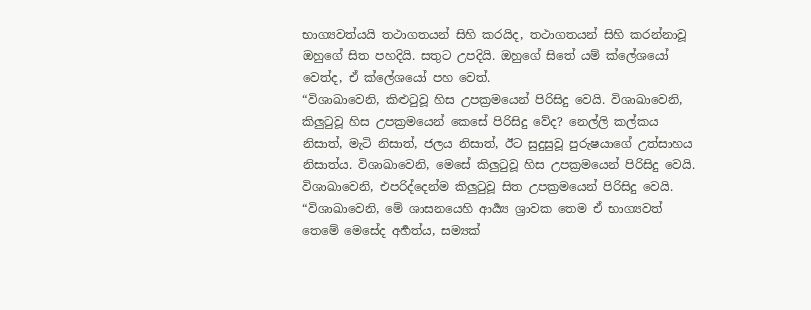භාග්‍යවත්යයි තථාගතයන් සිහි කරයිද, තථාගතයන් සිහි කරන්නාවූ ඔහුගේ සිත පහදියි. සතුට උපදියි. ඔහුගේ සිතේ යම් ක්ලේශයෝ වෙත්ද, ඒ ක්ලේශයෝ පහ වෙත්.
“විශාඛාවෙනි, කිළුටුවූ හිස උපක්‍රමයෙන් පිරිසිදු වෙයි. විශාඛාවෙනි, කිලුටුවූ හිස උපක්‍රමයෙන් කෙසේ පිරිසිදු වේද? නෙල්ලි කල්කය නිසාත්, මැටි නිසාත්, ජලය නිසාත්, ඊට සුදුසුවූ පුරුෂයාගේ උත්සාහය නිසාත්ය. විශාඛාවෙනි, මෙසේ කිලුටුවූ හිස උපක්‍රමයෙන් පිරිසිදු වෙයි. විශාඛාවෙනි, එපරිද්දෙන්ම කිලුටුවූ සිත උපක්‍රමයෙන් පිරිසිදු වෙයි.
“විශාඛාවෙනි, මේ ශාසනයෙහි ආර්‍ය්‍ය ශ්‍රාවක තෙම ඒ භාග්‍යවත් තෙමේ මෙසේද අර්‍හත්ය, සම්‍යක්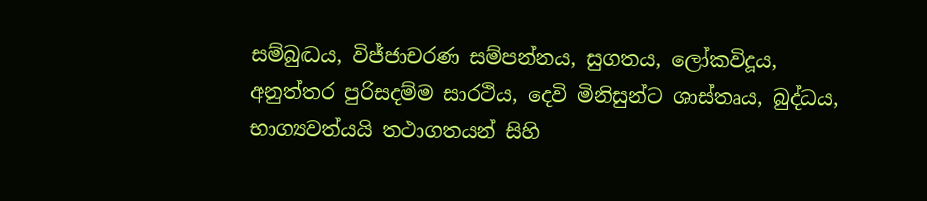සම්බුද්‍ධය, විජ්ජාචරණ සම්පන්නය, සුගතය, ලෝකවිදූය, අනුත්තර පුරිසදම්ම සාරථිය, දෙවි මිනිසුන්ට ශාස්තෘය, බුද්ධය, භාග්‍යවත්යයි තථාගතයන් සිහි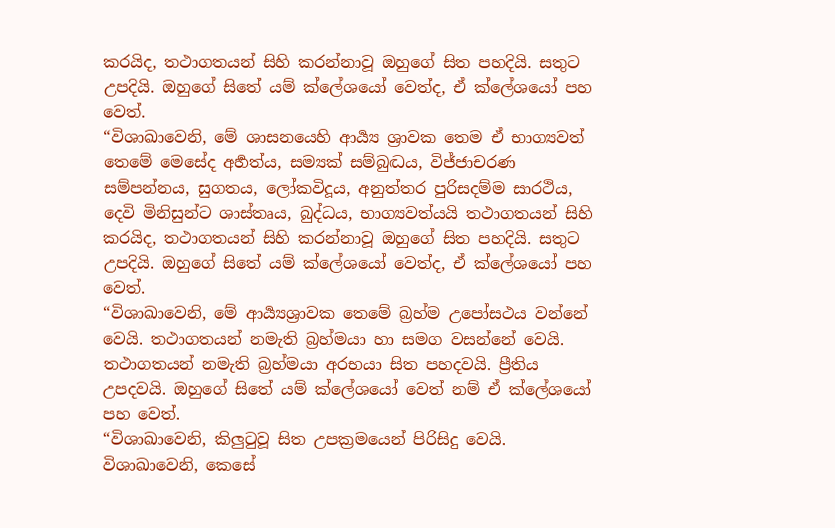කරයිද, තථාගතයන් සිහි කරන්නාවූ ඔහුගේ සිත පහදියි. සතුට උපදියි. ඔහුගේ සිතේ යම් ක්ලේශයෝ වෙත්ද, ඒ ක්ලේශයෝ පහ වෙත්.
“විශාඛාවෙනි, මේ ශාසනයෙහි ආර්‍ය්‍ය ශ්‍රාවක තෙම ඒ භාග්‍යවත් තෙමේ මෙසේද අර්‍හත්ය, සම්‍යක් සම්බුද්‍ධය, විජ්ජාචරණ සම්පන්නය, සුගතය, ලෝකවිදූය, අනුත්තර පුරිසදම්ම සාරථිය, දෙවි මිනිසුන්ට ශාස්තෘය, බුද්ධය, භාග්‍යවත්යයි තථාගතයන් සිහි කරයිද, තථාගතයන් සිහි කරන්නාවූ ඔහුගේ සිත පහදියි. සතුට උපදියි. ඔහුගේ සිතේ යම් ක්ලේශයෝ වෙත්ද, ඒ ක්ලේශයෝ පහ වෙත්.
“විශාඛාවෙනි, මේ ආර්‍ය්‍යශ්‍රාවක තෙමේ බ්‍රහ්ම උපෝසථය වන්නේ වෙයි. තථාගතයන් නමැති බ්‍රහ්මයා හා සමග වසන්නේ වෙයි. තථාගතයන් නමැති බ්‍රහ්මයා අරභයා සිත පහදවයි. ප්‍රීතිය උපදවයි. ඔහුගේ සිතේ යම් ක්ලේශයෝ වෙත් නම් ඒ ක්ලේශයෝ පහ වෙත්.
“විශාඛාවෙනි, කිලුටුවූ සිත උපක්‍රමයෙන් පිරිසිදු වෙයි. විශාඛාවෙනි, කෙසේ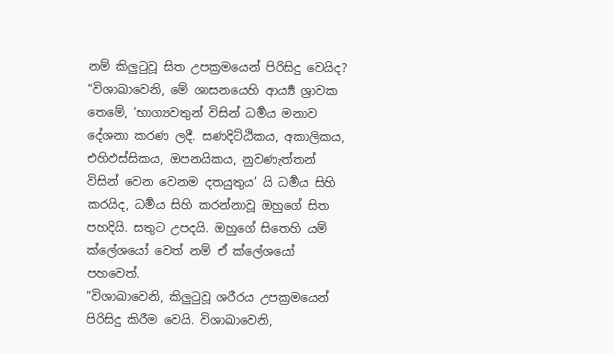නම් කිලුටුවූ සිත උපක්‍රමයෙන් පිරිසිදු වෙයිද?
“විශාඛාවෙනි, මේ ශාසනයෙහි ආර්‍ය්‍ය ශ්‍රාවක තෙමේ, ‘භාග්‍යවතුන් විසින් ධර්‍මය මනාව දේශනා කරණ ලදී. සණදිට්ඨිකය, අකාලිකය, එහිඵස්සිකය, ඔපනයිකය, නුවණැත්තන් විසින් වෙන වෙනම දතයුතුය’ යි ධර්‍මය සිහි කරයිද, ධර්‍මය සිහි කරන්නාවූ ඔහුගේ සිත පහදියි. සතුට උපදයි. ඔහුගේ සිතෙහි යම් ක්ලේශයෝ වෙත් නම් ඒ ක්ලේශයෝ පහවෙත්.
“විශාඛාවෙනි, කිලුටුවූ ශරීරය උපක්‍රමයෙන් පිරිසිදු කිරීම වෙයි. විශාඛාවෙනි,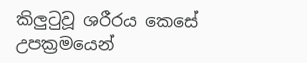කිලුටුවූ ශරීරය කෙසේ උපක්‍රමයෙන්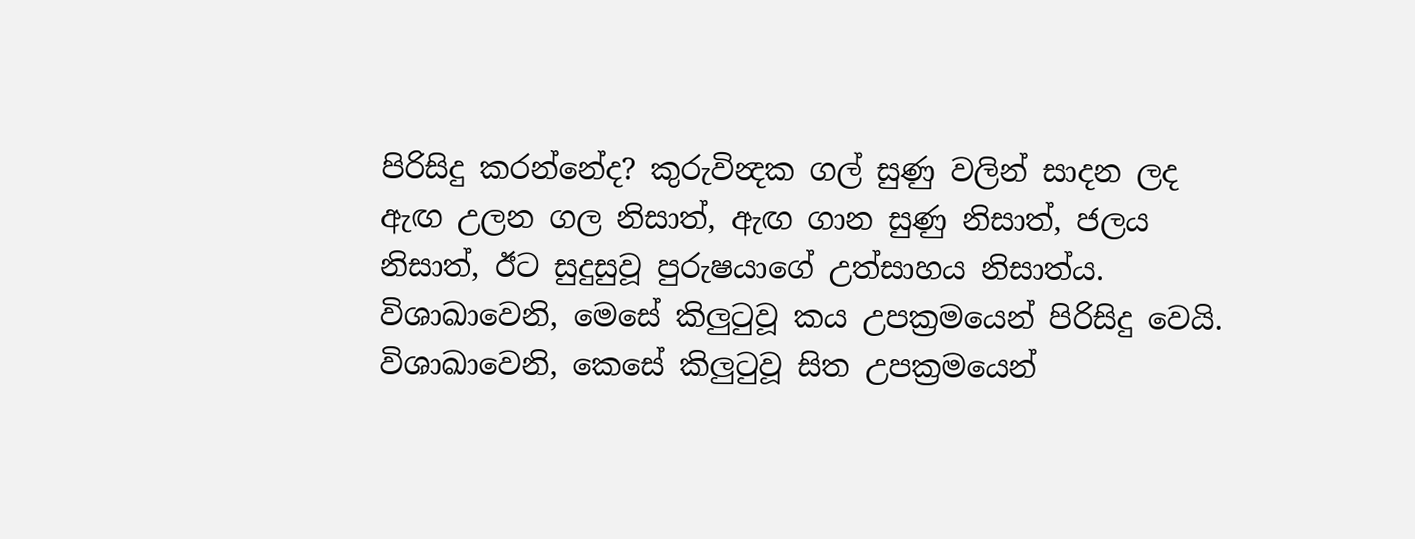පිරිසිදු කරන්නේද? කුරුවින්‍දක ගල් සුණු වලින් සාදන ලද ඇඟ උලන ගල නිසාත්, ඇඟ ගාන සුණු නිසාත්, ජලය නිසාත්, ඊට සුදුසුවූ පුරුෂයාගේ උත්සාහය නිසාත්ය. විශාඛාවෙනි, මෙසේ කිලුටුවූ කය උපක්‍රමයෙන් පිරිසිදු වෙයි. විශාඛාවෙනි, කෙසේ කිලුටුවූ සිත උපක්‍රමයෙන්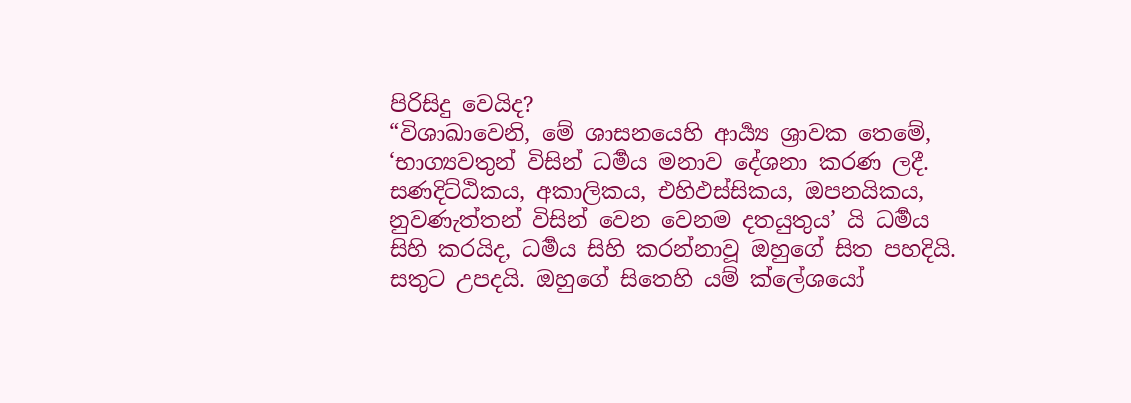පිරිසිදු වෙයිද?
“විශාඛාවෙනි, මේ ශාසනයෙහි ආර්‍ය්‍ය ශ්‍රාවක තෙමේ, ‘භාග්‍යවතුන් විසින් ධර්‍මය මනාව දේශනා කරණ ලදී. සණදිට්ඨිකය, අකාලිකය, එහිඵස්සිකය, ඔපනයිකය, නුවණැත්තන් විසින් වෙන වෙනම දතයුතුය’ යි ධර්‍මය සිහි කරයිද, ධර්‍මය සිහි කරන්නාවූ ඔහුගේ සිත පහදියි. සතුට උපදයි. ඔහුගේ සිතෙහි යම් ක්ලේශයෝ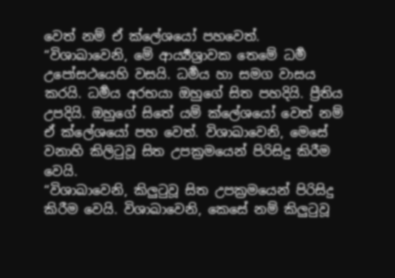වෙත් නම් ඒ ක්ලේශයෝ පහවෙත්.
“විශාඛාවෙනි, මේ ආර්‍ය්‍යශ්‍රාවක තෙමේ ධර්‍ම උපෝසථයෙහි වසයි. ධර්‍මය හා සමග වාසය කරයි. ධර්‍මය අරභයා ඔහුගේ සිත පහදියි. ප්‍රීතිය උපදියි. ඔහුගේ සිතේ යම් ක්ලේශයෝ වෙත් නම් ඒ ක්ලේශයෝ පහ වෙත්. විශාඛාවෙනි, මෙසේ වනාහි කිලිටුවූ සිත උපක්‍රමයෙන් පිරිසිදු කිරීම වෙයි.
“විශාඛාවෙනි, කිලුටුවූ සිත උපක්‍රමයෙන් පිරිසිදු කිරීම වෙයි. විශාඛාවෙනි, කෙසේ නම් කිලුටුවූ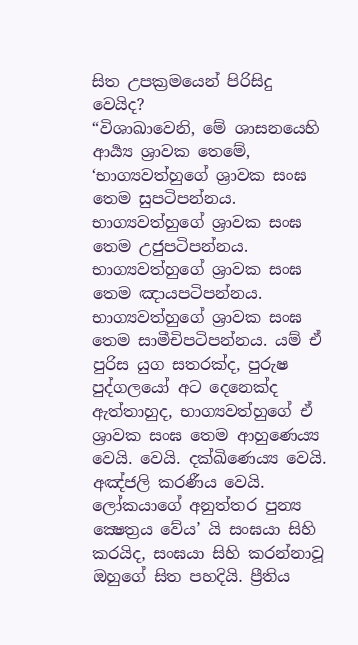සිත උපක්‍රමයෙන් පිරිසිදු වෙයිද?
“විශාඛාවෙනි, මේ ශාසනයෙහි ආර්‍ය්‍ය ශ්‍රාවක තෙමේ, ‘භාග්‍යවත්හුගේ ශ්‍රාවක සංඝ තෙම සුපටිපන්නය. භාග්‍යවත්හුගේ ශ්‍රාවක සංඝ තෙම උජුපටිපන්නය. භාග්‍යවත්හුගේ ශ්‍රාවක සංඝ තෙම ඤායපටිපන්නය. භාග්‍යවත්හුගේ ශ්‍රාවක සංඝ තෙම සාමීචිපටිපන්නය. යම් ඒ පුරිස යුග සතරක්ද, පුරුෂ පුද්ගලයෝ අට දෙනෙක්ද ඇත්තාහුද, භාග්‍යවත්හුගේ ඒ ශ්‍රාවක සංඝ තෙම ආහුණෙය්‍ය වෙයි. වෙයි. දක්ඛිණෙය්‍ය වෙයි. අඤ්ජලි කරණීය වෙයි. ලෝකයාගේ අනුත්තර පුන්‍ය ක්‍ෂෙත්‍රය වේය’ යි සංඝයා සිහි කරයිද, සංඝයා සිහි කරන්නාවූ ඔහුගේ සිත පහදියි. ප්‍රීතිය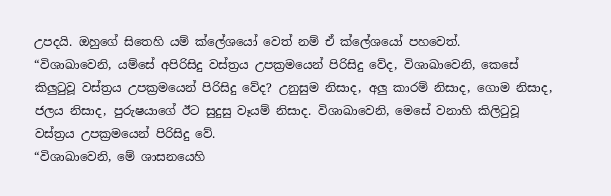උපදයි. ඔහුගේ සිතෙහි යම් ක්ලේශයෝ වෙත් නම් ඒ ක්ලේශයෝ පහවෙත්.
“විශාඛාවෙනි, යම්සේ අපිරිසිදු වස්ත්‍රය උපක්‍රමයෙන් පිරිසිදු වේද, විශාඛාවෙනි, කෙසේ කිලුටුවූ වස්ත්‍රය උපක්‍රමයෙන් පිරිසිදු වේද? උනුසුම නිසාද, අලු කාරම් නිසාද, ගොම නිසාද, ජලය නිසාද, පුරුෂයාගේ ඊට සුදුසු වෑයම් නිසාද. විශාඛාවෙනි, මෙසේ වනාහි කිලිටුවූ වස්ත්‍රය උපක්‍රමයෙන් පිරිසිදු වේ.
“විශාඛාවෙනි, මේ ශාසනයෙහි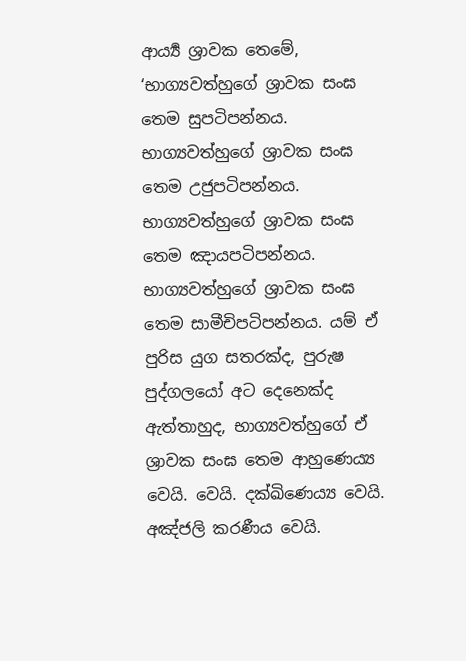ආර්‍ය්‍ය ශ්‍රාවක තෙමේ, ‘භාග්‍යවත්හුගේ ශ්‍රාවක සංඝ තෙම සුපටිපන්නය. භාග්‍යවත්හුගේ ශ්‍රාවක සංඝ තෙම උජුපටිපන්නය. භාග්‍යවත්හුගේ ශ්‍රාවක සංඝ තෙම ඤායපටිපන්නය. භාග්‍යවත්හුගේ ශ්‍රාවක සංඝ තෙම සාමීචිපටිපන්නය. යම් ඒ පුරිස යුග සතරක්ද, පුරුෂ පුද්ගලයෝ අට දෙනෙක්ද ඇත්තාහුද, භාග්‍යවත්හුගේ ඒ ශ්‍රාවක සංඝ තෙම ආහුණෙය්‍ය වෙයි. වෙයි. දක්ඛිණෙය්‍ය වෙයි. අඤ්ජලි කරණීය වෙයි.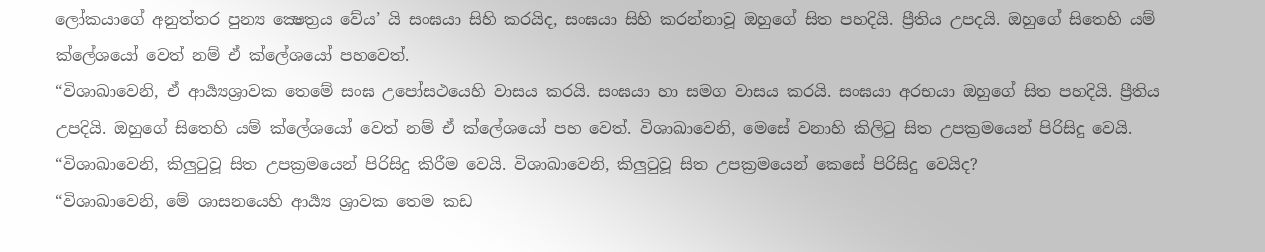ලෝකයාගේ අනුත්තර පුන්‍ය ක්‍ෂෙත්‍රය වේය’ යි සංඝයා සිහි කරයිද, සංඝයා සිහි කරන්නාවූ ඔහුගේ සිත පහදියි. ප්‍රීතිය උපදයි. ඔහුගේ සිතෙහි යම් ක්ලේශයෝ වෙත් නම් ඒ ක්ලේශයෝ පහවෙත්.
“විශාඛාවෙනි, ඒ ආර්‍ය්‍යශ්‍රාවක තෙමේ සංඝ උපෝසථයෙහි වාසය කරයි. සංඝයා හා සමග වාසය කරයි. සංඝයා අරභයා ඔහුගේ සිත පහදියි. ප්‍රීතිය උපදියි. ඔහුගේ සිතෙහි යම් ක්ලේශයෝ වෙත් නම් ඒ ක්ලේශයෝ පහ වෙත්. විශාඛාවෙනි, මෙසේ වනාහි කිලිටු සිත උපක්‍රමයෙන් පිරිසිදු වෙයි.
“විශාඛාවෙනි, කිලුටුවූ සිත උපක්‍රමයෙන් පිරිසිදු කිරීම වෙයි. විශාඛාවෙනි, කිලුටුවූ සිත උපක්‍රමයෙන් කෙසේ පිරිසිදු වෙයිද?
“විශාඛාවෙනි, මේ ශාසනයෙහි ආර්‍ය්‍ය ශ්‍රාවක තෙම කඩ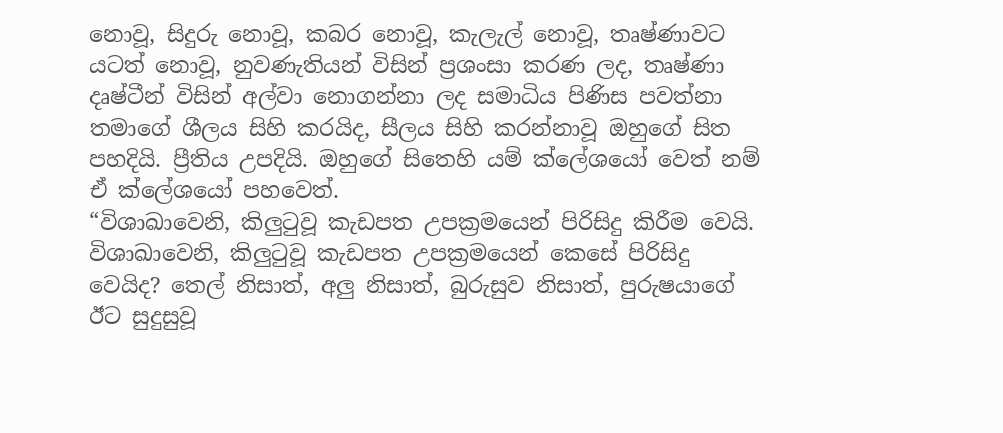නොවූ, සිදුරු නොවූ, කබර නොවූ, කැලැල් නොවූ, තෘෂ්ණාවට යටත් නොවූ, නුවණැතියන් විසින් ප්‍රශංසා කරණ ලද, තෘෂ්ණා දෘෂ්ටීන් විසින් අල්වා නොගන්නා ලද සමාධිය පිණිස පවත්නා තමාගේ ශීලය සිහි කරයිද, සීලය සිහි කරන්නාවූ ඔහුගේ සිත පහදියි. ප්‍රීතිය උපදියි. ඔහුගේ සිතෙහි යම් ක්ලේශයෝ වෙත් නම් ඒ ක්ලේශයෝ පහවෙත්.
“විශාඛාවෙනි, කිලුටුවූ කැඩපත උපක්‍රමයෙන් පිරිසිදු කිරීම වෙයි. විශාඛාවෙනි, කිලුටුවූ කැඩපත උපක්‍රමයෙන් කෙසේ පිරිසිදු වෙයිද? තෙල් නිසාත්, අලු නිසාත්, බුරුසුව නිසාත්, පුරුෂයාගේ ඊට සුදුසුවූ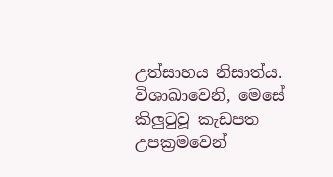උත්සාහය නිසාත්ය. විශාඛාවෙනි, මෙසේ කිලුටුවූ කැඩපත උපක්‍රමවෙන්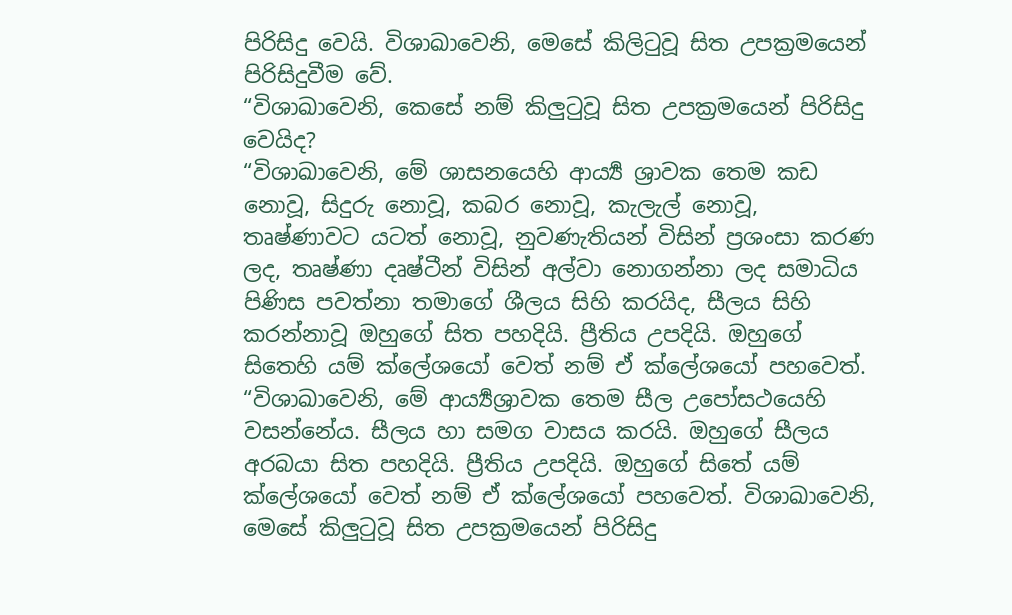පිරිසිදු වෙයි. විශාඛාවෙනි, මෙසේ කිලිටුවූ සිත උපක්‍රමයෙන් පිරිසිදුවීම වේ.
“විශාඛාවෙනි, කෙසේ නම් කිලුටුවූ සිත උපක්‍රමයෙන් පිරිසිදු වෙයිද?
“විශාඛාවෙනි, මේ ශාසනයෙහි ආර්‍ය්‍ය ශ්‍රාවක තෙම කඩ නොවූ, සිදුරු නොවූ, කබර නොවූ, කැලැල් නොවූ, තෘෂ්ණාවට යටත් නොවූ, නුවණැතියන් විසින් ප්‍රශංසා කරණ ලද, තෘෂ්ණා දෘෂ්ටීන් විසින් අල්වා නොගන්නා ලද සමාධිය පිණිස පවත්නා තමාගේ ශීලය සිහි කරයිද, සීලය සිහි කරන්නාවූ ඔහුගේ සිත පහදියි. ප්‍රීතිය උපදියි. ඔහුගේ සිතෙහි යම් ක්ලේශයෝ වෙත් නම් ඒ ක්ලේශයෝ පහවෙත්.
“විශාඛාවෙනි, මේ ආර්‍ය්‍යශ්‍රාවක තෙම සීල උපෝසථයෙහි වසන්නේය. සීලය හා සමග වාසය කරයි. ඔහුගේ සීලය අරබයා සිත පහදියි. ප්‍රීතිය උපදියි. ඔහුගේ සිතේ යම් ක්ලේශයෝ වෙත් නම් ඒ ක්ලේශයෝ පහවෙත්. විශාඛාවෙනි, මෙසේ කිලුටුවූ සිත උපක්‍රමයෙන් පිරිසිදු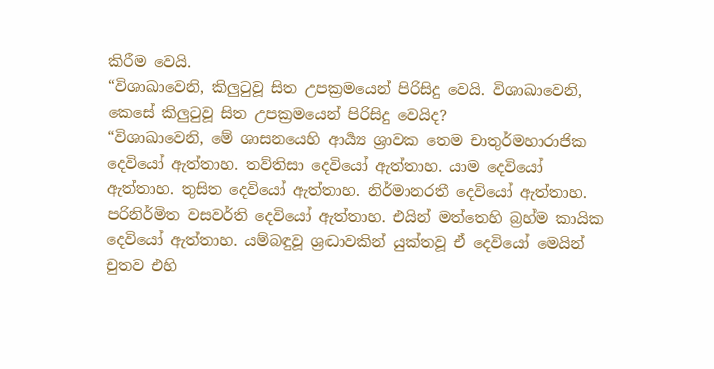කිරීම වෙයි.
“විශාඛාවෙනි, කිලුටුවූ සිත උපක්‍රමයෙන් පිරිසිදු වෙයි. විශාඛාවෙනි, කෙසේ කිලුටුවූ සිත උපක්‍රමයෙන් පිරිසිදු වෙයිද?
“විශාඛාවෙනි, මේ ශාසනයෙහි ආර්‍ය්‍ය ශ්‍රාවක තෙම චාතුර්මහාරාජික දෙවියෝ ඇත්තාහ. තව්තිසා දෙවියෝ ඇත්තාහ. යාම දෙවියෝ ඇත්තාහ. තුසිත දෙවියෝ ඇත්තාහ. නිර්මානරතී දෙවියෝ ඇත්තාහ. පරිනිර්මිත වසවර්ති දෙවියෝ ඇත්තාහ. එයින් මත්තෙහි බ්‍රහ්ම කායික දෙවියෝ ඇත්තාහ. යම්බඳුවූ ශ්‍රද්‍ධාවකින් යුක්තවූ ඒ දෙවියෝ මෙයින් චුතව එහි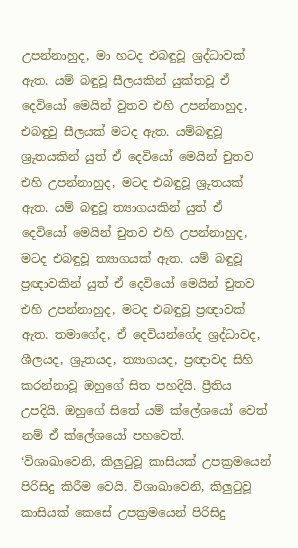උපන්නාහුද, මා හටද එබඳුවූ ශ්‍රද්ධාවක් ඇත. යම් බඳුවූ සීලයකින් යුක්තවූ ඒ දෙවියෝ මෙයින් වුතව එහි උපන්නාහුද, එබඳුවු සීලයක් මටද ඇත. යම්බඳුවූ ශ්‍රුතයකින් යුත් ඒ දෙවියෝ මෙයින් චුතව එහි උපන්නාහුද, මටද එබඳුවූ ශ්‍රුතයක් ඇත. යම් බඳුවූ ත්‍යාගයකින් යුත් ඒ දෙවියෝ මෙයින් චුතව එහි උපන්නාහුද, මටද එබඳුවූ ත්‍යාගයක් ඇත. යම් බඳුවූ ප්‍රඥාවකින් යුත් ඒ දෙවියෝ මෙයින් චුතව එහි උපන්නාහුද, මටද එබඳුවූ ප්‍රඥාවක් ඇත. තමාගේද, ඒ දෙවියන්ගේද ශ්‍රද්ධාවද, ශීලයද, ශ්‍රුතයද, ත්‍යාගයද, ප්‍රඥාවද සිහි කරන්නාවූ ඔහුගේ සිත පහදියි. ප්‍රීතිය උපදියි. ඔහුගේ සිතේ යම් ක්ලේශයෝ වෙත් නම් ඒ ක්ලේශයෝ පහවෙත්.
‘විශාඛාවෙනි, කිලුටුවූ කාසියක් උපක්‍රමයෙන් පිරිසිදු කිරීම වෙයි. විශාඛාවෙනි, කිලුටුවූ කාසියක් කෙසේ උපක්‍රමයෙන් පිරිසිදු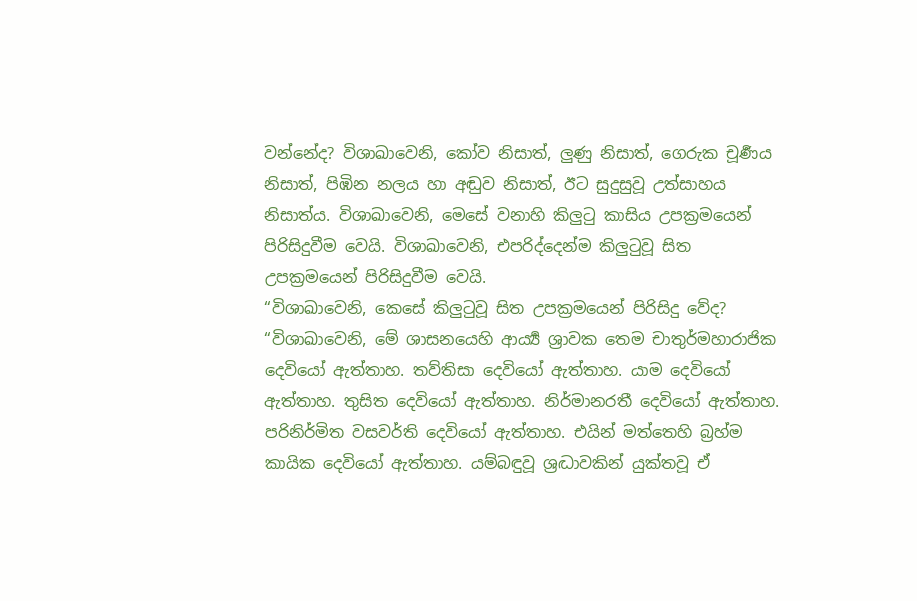වන්නේද? විශාඛාවෙනි, කෝව නිසාත්, ලුණු නිසාත්, ගෙරුක චූර්‍ණය නිසාත්, පිඹින නලය හා අඬුව නිසාත්, ඊට සුදුසුවූ උත්සාහය නිසාත්ය. විශාඛාවෙනි, මෙසේ වනාහි කිලුටු කාසිය උපක්‍රමයෙන් පිරිසිදුවීම වෙයි. විශාඛාවෙනි, එපරිද්දෙන්ම කිලුටුවූ සිත උපක්‍රමයෙන් පිරිසිදුවීම වෙයි.
“විශාඛාවෙනි, කෙසේ කිලුටුවූ සිත උපක්‍රමයෙන් පිරිසිදු වේද?
“විශාඛාවෙනි, මේ ශාසනයෙහි ආර්‍ය්‍ය ශ්‍රාවක තෙම චාතුර්මහාරාජික දෙවියෝ ඇත්තාහ. තව්තිසා දෙවියෝ ඇත්තාහ. යාම දෙවියෝ ඇත්තාහ. තුසිත දෙවියෝ ඇත්තාහ. නිර්මානරතී දෙවියෝ ඇත්තාහ. පරිනිර්මිත වසවර්ති දෙවියෝ ඇත්තාහ. එයින් මත්තෙහි බ්‍රහ්ම කායික දෙවියෝ ඇත්තාහ. යම්බඳුවූ ශ්‍රද්‍ධාවකින් යුක්තවූ ඒ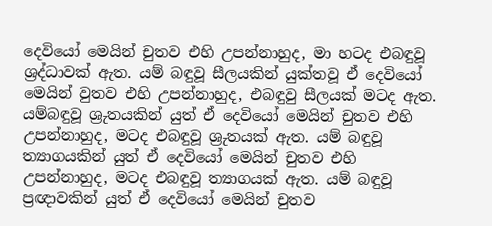දෙවියෝ මෙයින් චුතව එහි උපන්නාහුද, මා හටද එබඳුවූ ශ්‍රද්ධාවක් ඇත. යම් බඳුවූ සීලයකින් යුක්තවූ ඒ දෙවියෝ මෙයින් වුතව එහි උපන්නාහුද, එබඳුවු සීලයක් මටද ඇත. යම්බඳුවූ ශ්‍රුතයකින් යුත් ඒ දෙවියෝ මෙයින් චුතව එහි උපන්නාහුද, මටද එබඳුවූ ශ්‍රුතයක් ඇත. යම් බඳුවූ ත්‍යාගයකින් යුත් ඒ දෙවියෝ මෙයින් චුතව එහි උපන්නාහුද, මටද එබඳුවූ ත්‍යාගයක් ඇත. යම් බඳුවූ ප්‍රඥාවකින් යුත් ඒ දෙවියෝ මෙයින් චුතව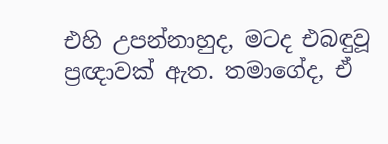එහි උපන්නාහුද, මටද එබඳුවූ ප්‍රඥාවක් ඇත. තමාගේද, ඒ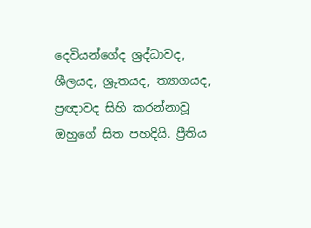දෙවියන්ගේද ශ්‍රද්ධාවද, ශීලයද, ශ්‍රුතයද, ත්‍යාගයද, ප්‍රඥාවද සිහි කරන්නාවූ ඔහුගේ සිත පහදියි. ප්‍රීතිය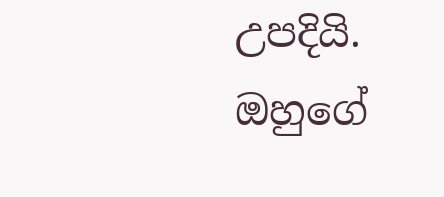උපදියි. ඔහුගේ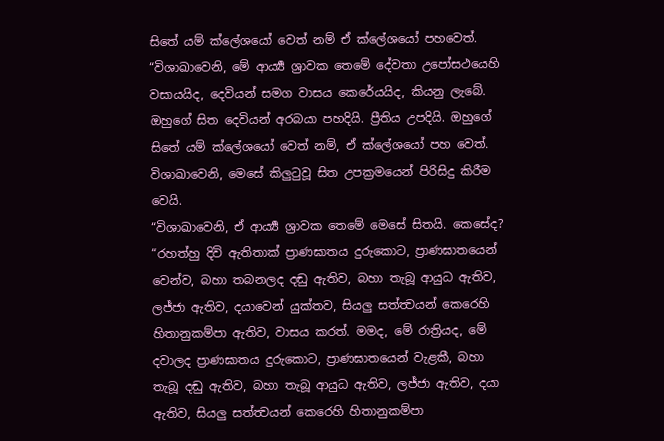සිතේ යම් ක්ලේශයෝ වෙත් නම් ඒ ක්ලේශයෝ පහවෙත්.
“විශාඛාවෙනි, මේ ආර්‍ය්‍ය ශ්‍රාවක තෙමේ දේවතා උපෝසථයෙහි වසායයිද, දෙවියන් සමග වාසය කෙරේයයිද, කියනු ලැබේ. ඔහුගේ සිත දෙවියන් අරබයා පහදියි. ප්‍රීතිය උපදියි. ඔහුගේ සිතේ යම් ක්ලේශයෝ වෙත් නම්, ඒ ක්ලේශයෝ පහ වෙත්. විශාඛාවෙනි, මෙසේ කිලුටුවූ සිත උපක්‍රමයෙන් පිරිසිදු කිරීම වෙයි.
“විශාඛාවෙනි, ඒ ආර්‍ය්‍ය ශ්‍රාවක තෙමේ මෙසේ සිතයි. කෙසේද? “රහත්හු දිවි ඇතිතාක් ප්‍රාණඝාතය දුරුකොට, ප්‍රාණඝාතයෙන් වෙන්ව, බහා තබනලද දඬු ඇතිව, බහා තැබූ ආයුධ ඇතිව, ලජ්ජා ඇතිව, දයාවෙන් යුක්තව, සියලු සත්ත්‍වයන් කෙරෙහි හිතානුකම්පා ඇතිව, වාසය කරත්. මමද, මේ රාත්‍රියද, මේ දවාලද ප්‍රාණඝාතය දුරුකොට, ප්‍රාණඝාතයෙන් වැළකී, බහා තැබූ දඬු ඇතිව, බහා තැබූ ආයුධ ඇතිව, ලජ්ජා ඇතිව, දයා ඇතිව, සියලු සත්ත්‍වයන් කෙරෙහි හිතානුකම්පා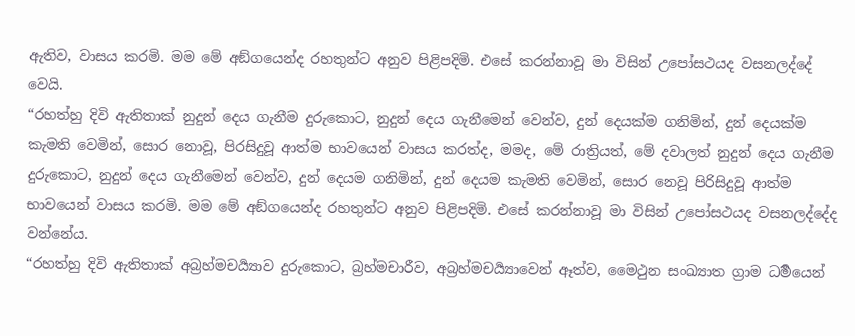ඇතිව, වාසය කරමි. මම මේ අඞ්ගයෙන්ද රහතුන්ට අනුව පිළිපදිමි. එසේ කරන්නාවූ මා විසින් උපෝසථයද වසනලද්දේ වෙයි.
“රහත්හු දිවි ඇතිතාක් නුදුන් දෙය ගැනීම දුරුකොට, නුදුන් දෙය ගැනීමෙන් වෙන්ව, දුන් දෙයක්ම ගනිමින්, දුන් දෙයක්ම කැමති වෙමින්, සොර නොවූ, පිරසිදුවූ ආත්ම භාවයෙන් වාසය කරත්ද, මමද, මේ රාත්‍රියත්, මේ දවාලත් නුදුන් දෙය ගැනීම දුරුකොට, නුදුන් දෙය ගැනීමෙන් වෙන්ව, දුන් දෙයම ගනිමින්, දුන් දෙයම කැමති වෙමින්, සොර නෙවූ පිරිසිදුවූ ආත්ම භාවයෙන් වාසය කරමි. මම මේ අඞ්ගයෙන්ද රහතුන්ට අනුව පිළිපදිමි. එසේ කරන්නාවූ මා විසින් උපෝසථයද වසනලද්දේද වන්නේය.
“රහත්හු දිවි ඇතිතාක් අබ්‍රහ්මචර්‍ය්‍යාව දුරුකොට, බ්‍රහ්මචාරීව, අබ්‍රහ්මචර්‍ය්‍යාවෙන් ඈත්ව, මෛථුන සංඛ්‍යාත ග්‍රාම ධර්‍මයෙන්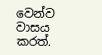වෙන්ව වාසය කරත්.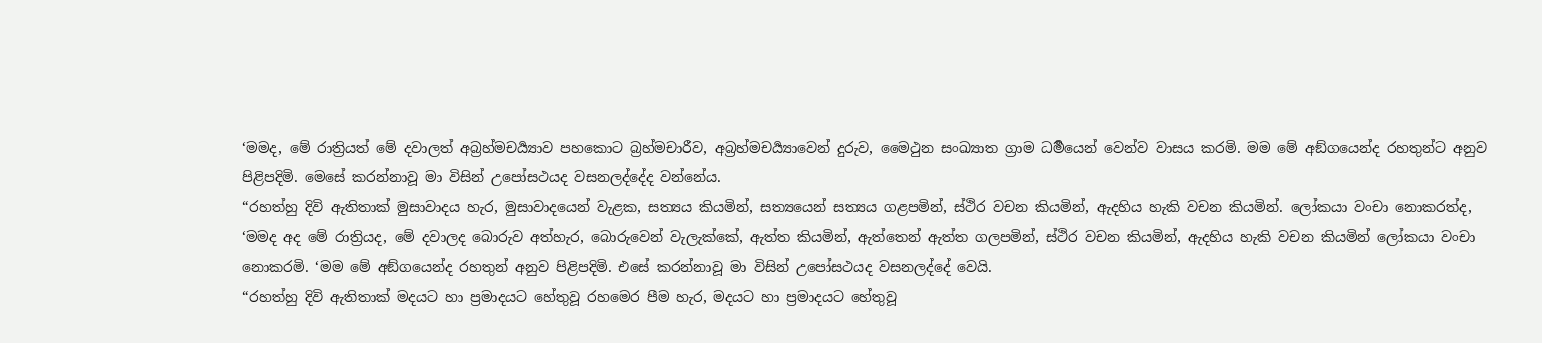‘මමද, මේ රාත්‍රියත් මේ දවාලත් අබ්‍රහ්මචර්‍ය්‍යාව පහකොට බ්‍රහ්මචාරීව, අබ්‍රහ්මචර්‍ය්‍යාවෙන් දුරුව, මෛථුන සංඛ්‍යාත ග්‍රාම ධර්‍මයෙන් වෙන්ව වාසය කරමි. මම මේ අඞ්ගයෙන්ද රහතුන්ට අනුව පිළිපදිමි. මෙසේ කරන්නාවූ මා විසින් උපෝසථයද වසනලද්දේද වන්නේය.
“රහත්හු දිවි ඇතිතාක් මුසාවාදය හැර, මුසාවාදයෙන් වැළක, සත්‍යය කියමින්, සත්‍යයෙන් සත්‍යය ගළපමින්, ස්ථිර වචන කියමින්, ඇදහිය හැකි වචන කියමින්. ලෝකයා වංචා නොකරත්ද, ‘මමද අද මේ රාත්‍රියද, මේ දවාලද බොරුව අත්හැර, බොරුවෙන් වැලැක්කේ, ඇත්ත කියමින්, ඇත්තෙන් ඇත්ත ගලපමින්, ස්ථිර වචන කියමින්, ඇදහිය හැකි වචන කියමින් ලෝකයා වංචා නොකරමි. ‘මම මේ අඞ්ගයෙන්ද රහතුන් අනුව පිළිපදිමි. එසේ කරන්නාවූ මා විසින් උපෝසථයද වසනලද්දේ වෙයි.
“රහත්හු දිවි ඇතිතාක් මදයට හා ප්‍රමාදයට හේතුවූ රහමෙර පීම හැර, මදයට හා ප්‍රමාදයට හේතුවූ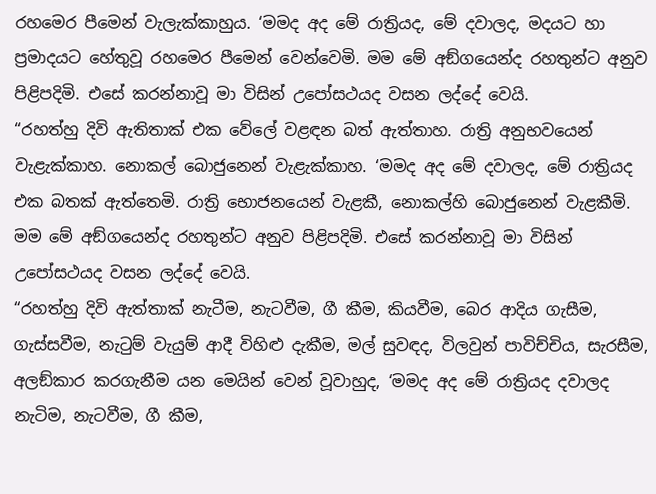රහමෙර පීමෙන් වැලැක්කාහුය. ‘මමද අද මේ රාත්‍රියද, මේ දවාලද, මදයට හා ප්‍රමාදයට හේතුවූ රහමෙර පීමෙන් වෙන්වෙමි. මම මේ අඞ්ගයෙන්ද රහතුන්ට අනුව පිළිපදිමි. එසේ කරන්නාවූ මා විසින් උපෝසථයද වසන ලද්දේ වෙයි.
“රහත්හු දිවි ඇතිතාක් එක වේලේ වළඳන බත් ඇත්තාහ. රාත්‍රි අනුභවයෙන් වැළැක්කාහ. නොකල් බොජුනෙන් වැළැක්කාහ. ‘මමද අද මේ දවාලද, මේ රාත්‍රියද එක බතක් ඇත්තෙමි. රාත්‍රි භොජනයෙන් වැළකී, නොකල්හි බොජුනෙන් වැළකීමි. මම මේ අඞ්ගයෙන්ද රහතුන්ට අනුව පිළිපදිමි. එසේ කරන්නාවූ මා විසින් උපෝසථයද වසන ලද්දේ වෙයි.
“රහත්හු දිවි ඇත්තාක් නැටීම, නැටවීම, ගී කීම, කියවීම, බෙර ආදිය ගැසීම, ගැස්සවීම, නැටුම් වැයුම් ආදී විහිළු දැකීම, මල් සුවඳද, විලවුන් පාවිච්චිය, සැරසීම, අලඞ්කාර කරගැනීම යන මෙයින් වෙන් වූවාහුද, ‘මමද අද මේ රාත්‍රියද දවාලද නැටිම, නැටවීම, ගී කීම,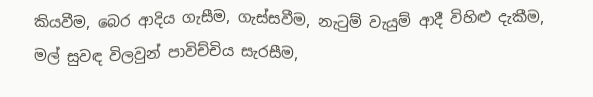කියවීම, බෙර ආදිය ගැසීම, ගැස්සවීම, නැටුම් වැයුම් ආදී විහිළු දැකීම, මල් සුවඳ විලවුන් පාවිච්චිය සැරසීම,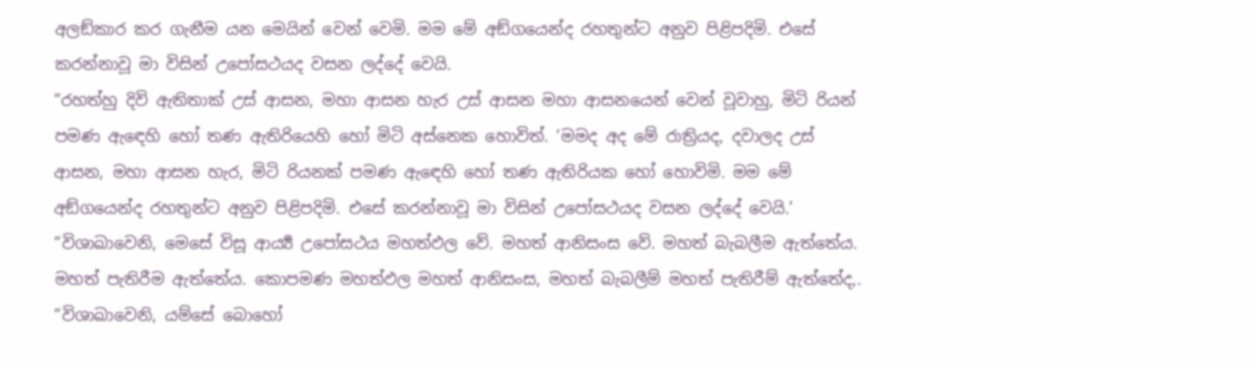අලඞ්කාර කර ගැනීම යන මෙයින් වෙන් වෙමි. මම මේ අඞ්ගයෙන්ද රහතුන්ට අනුව පිළිපදිමි. එසේ කරන්නාවූ මා විසින් උපෝසථයද වසන ලද්දේ වෙයි.
“රහත්හු දිවි ඇතිතාක් උස් ආසන, මහා ආසන හැර උස් ආසන මහා ආසනයෙන් වෙන් වූවාහු, මිටි රියන් පමණ ඇඳෙහි හෝ තණ ඇතිරියෙහි හෝ මිටි අස්නෙක හොවිත්. ‘මමද අද මේ රාත්‍රියද, දවාලද උස් ආසන, මහා ආසන හැර, මිටි රියනක් පමණ ඇඳෙහි හෝ තණ ඇතිරියක හෝ හොවිමි. මම මේ අඞ්ගයෙන්ද රහතුන්ට අනුව පිළිපදිමි. එසේ කරන්නාවූ මා විසින් උපෝසථයද වසන ලද්දේ වෙයි.’
“විශාඛාවෙනි, මෙසේ විසූ ආර්‍ය්‍ය උපෝසථය මහත්ඵල වේ. මහත් ආනිසංස වේ. මහත් බැබලීම ඇත්තේය. මහත් පැතිරීම ඇත්තේය. කොපමණ මහත්ඵල මහත් ආනිසංස, මහත් බැබලීම් මහත් පැතිරීම් ඇත්තේද,.
“විශාඛාවෙනි, යම්සේ බොහෝ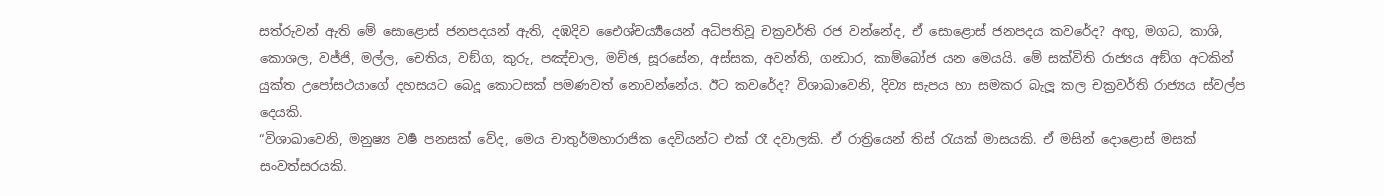සත්රුවන් ඇති මේ සොළොස් ජනපදයන් ඇති, දඹදිව ඓෙශ්චර්‍ය්‍යයෙන් අධිපතිවූ චක්‍රවර්ති රජ වන්නේද, ඒ සොළොස් ජනපදය කවරේද? අඟු, මගධ, කාශි, කොශල, වජ්ජි, මල්ල, චෙතිය, වඞ්ග, කුරු, පඤ්චාල, මච්ඡ, සූරසේන, අස්සක, අවන්ති, ගන්‍ධාර, කාම්බෝජ යන මෙයයි. මේ සක්විති රාජ්‍යය අඞ්ග අටකින් යුක්ත උපෝසථයාගේ දහසයට බෙදූ කොටසක් පමණවත් නොවන්නේය. ඊට කවරේද? විශාඛාවෙනි, දිව්‍ය සැපය හා සමකර බැලූ කල චක්‍රවර්ති රාජ්‍යය ස්වල්ප දෙයකි.
“විශාඛාවෙනි, මනුෂ්‍ය වර්‍ෂ පනසක් වේද, මෙය චාතුර්මහාරාජික දෙවියන්ට එක් රෑ දවාලකි. ඒ රාත්‍රියෙන් තිස් රැයක් මාසයකි. ඒ මසින් දොළොස් මසක් සංවත්සරයකි.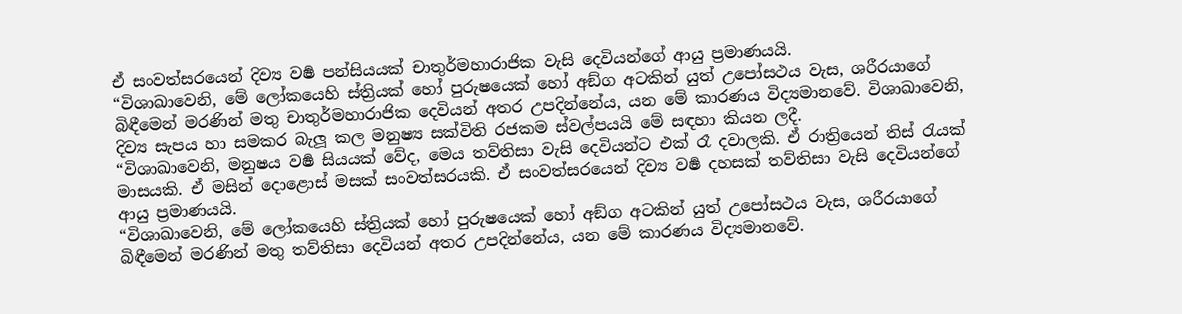ඒ සංවත්සරයෙන් දිව්‍ය වර්‍ෂ පන්සියයක් චාතුර්මහාරාජික වැසි දෙවියන්ගේ ආයු ප්‍රමාණයයි.
“විශාඛාවෙනි, මේ ලෝකයෙහි ස්ත්‍රියක් හෝ පුරුෂයෙක් හෝ අඞ්ග අටකින් යුත් උපෝසථය වැස, ශරීරයාගේ බිඳීමෙන් මරණින් මතු චාතුර්මහාරාජික දෙවියන් අතර උපදින්නේය, යන මේ කාරණය විද්‍යමානවේ. විශාඛාවෙනි, දිව්‍ය සැපය හා සමකර බැලූ කල මනුෂ්‍ය සක්විති රජකම ස්වල්පයයි මේ සඳහා කියන ලදී.
“විශාඛාවෙනි, මනුෂය වර්‍ෂ සියයක් වේද, මෙය තව්තිසා වැසි දෙවියන්ට එක් රෑ දවාලකි. ඒ රාත්‍රියෙන් තිස් රැයක් මාසයකි. ඒ මසින් දොළොස් මසක් සංවත්සරයකි. ඒ සංවත්සරයෙන් දිව්‍ය වර්‍ෂ දහසක් තව්තිසා වැසි දෙවියන්ගේ ආයු ප්‍රමාණයයි.
“විශාඛාවෙනි, මේ ලෝකයෙහි ස්ත්‍රියක් හෝ පුරුෂයෙක් හෝ අඞ්ග අටකින් යුත් උපෝසථය වැස, ශරීරයාගේ බිඳීමෙන් මරණින් මතු තව්තිසා දෙවියන් අතර උපදින්නේය, යන මේ කාරණය විද්‍යමානවේ.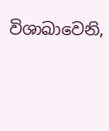විශාඛාවෙනි,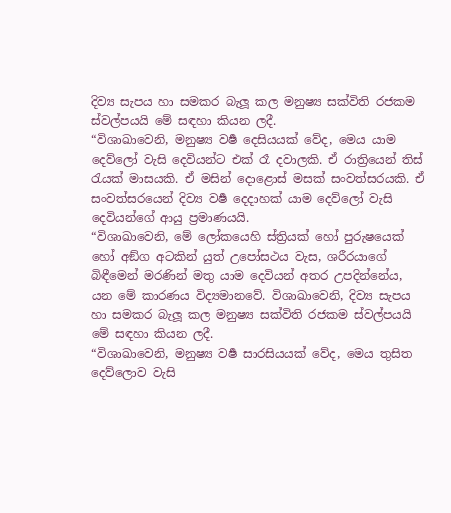දිව්‍ය සැපය හා සමකර බැලූ කල මනුෂ්‍ය සක්විති රජකම ස්වල්පයයි මේ සඳහා කියන ලදී.
“විශාඛාවෙනි, මනුෂ්‍ය වර්‍ෂ දෙසියයක් වේද, මෙය යාම දෙව්ලෝ වැසි දෙවියන්ට එක් රෑ දවාලකි. ඒ රාත්‍රියෙන් තිස් රැයක් මාසයකි. ඒ මසින් දොළොස් මසක් සංවත්සරයකි. ඒ සංවත්සරයෙන් දිව්‍ය වර්‍ෂ දෙදාහක් යාම දෙව්ලෝ වැසි දෙවියන්ගේ ආයු ප්‍රමාණයයි.
“විශාඛාවෙනි, මේ ලෝකයෙහි ස්ත්‍රියක් හෝ පුරුෂයෙක් හෝ අඞ්ග අටකින් යුත් උපෝසථය වැස, ශරීරයාගේ බිඳීමෙන් මරණින් මතු යාම දෙවියන් අතර උපදින්නේය, යන මේ කාරණය විද්‍යමානවේ. විශාඛාවෙනි, දිව්‍ය සැපය හා සමකර බැලූ කල මනුෂ්‍ය සක්විති රජකම ස්වල්පයයි මේ සඳහා කියන ලදී.
“විශාඛාවෙනි, මනුෂ්‍ය වර්‍ෂ සාරසියයක් වේද, මෙය තුසිත දෙව්ලොව වැසි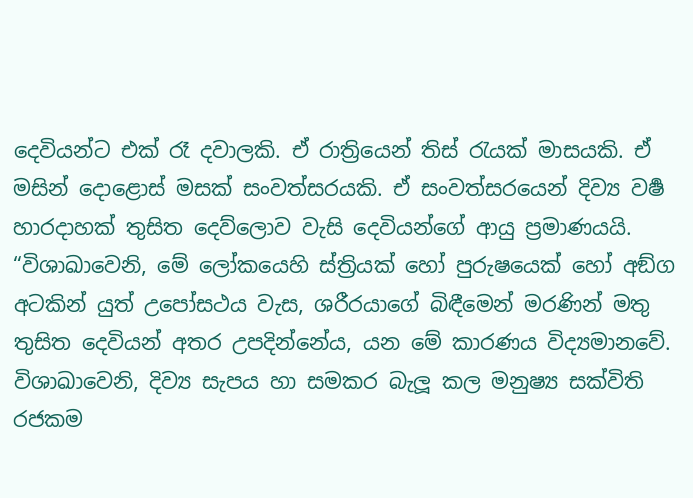දෙවියන්ට එක් රෑ දවාලකි. ඒ රාත්‍රියෙන් තිස් රැයක් මාසයකි. ඒ මසින් දොළොස් මසක් සංවත්සරයකි. ඒ සංවත්සරයෙන් දිව්‍ය වර්‍ෂ හාරදාහක් තුසිත දෙව්ලොව වැසි දෙවියන්ගේ ආයු ප්‍රමාණයයි.
“විශාඛාවෙනි, මේ ලෝකයෙහි ස්ත්‍රියක් හෝ පුරුෂයෙක් හෝ අඞ්ග අටකින් යුත් උපෝසථය වැස, ශරීරයාගේ බිඳීමෙන් මරණින් මතු තුසිත දෙවියන් අතර උපදින්නේය, යන මේ කාරණය විද්‍යමානවේ. විශාඛාවෙනි, දිව්‍ය සැපය හා සමකර බැලූ කල මනුෂ්‍ය සක්විති රජකම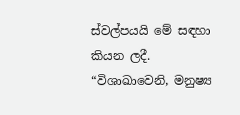ස්වල්පයයි මේ සඳහා කියන ලදී.
“විශාඛාවෙනි, මනුෂ්‍ය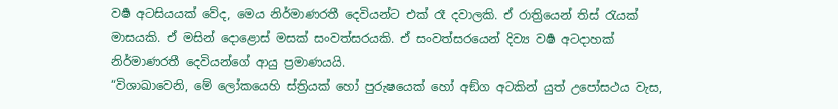වර්‍ෂ අටසියයක් වේද, මෙය නිර්මාණරතී දෙවියන්ට එක් රෑ දවාලකි. ඒ රාත්‍රියෙන් තිස් රැයක් මාසයකි. ඒ මසින් දොළොස් මසක් සංවත්සරයකි. ඒ සංවත්සරයෙන් දිව්‍ය වර්‍ෂ අටදාහක් නිර්මාණරතී දෙවියන්ගේ ආයු ප්‍රමාණයයි.
“විශාඛාවෙනි, මේ ලෝකයෙහි ස්ත්‍රියක් හෝ පුරුෂයෙක් හෝ අඞ්ග අටකින් යුත් උපෝසථය වැස,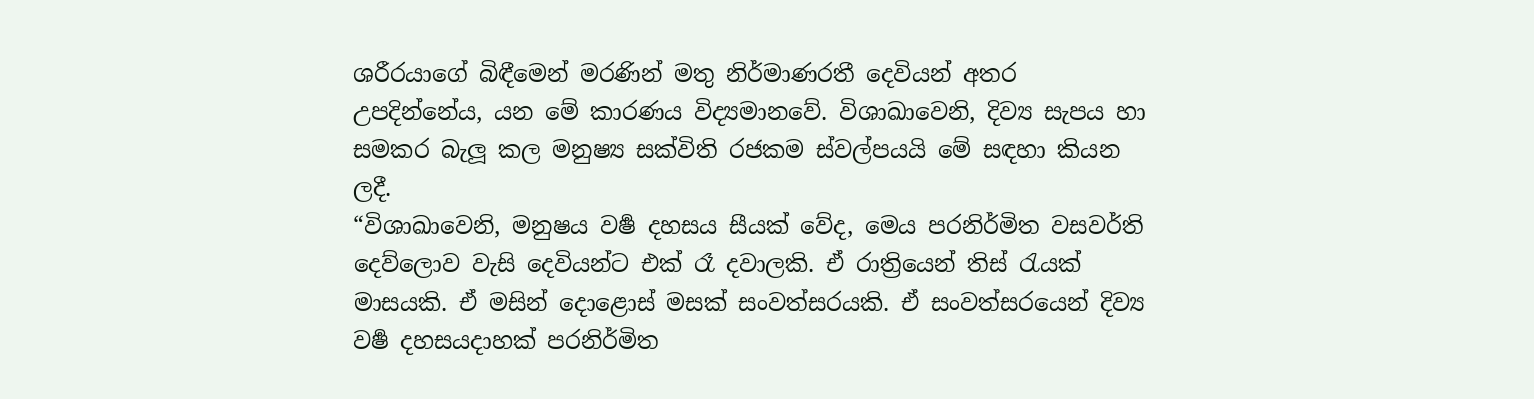ශරීරයාගේ බිඳීමෙන් මරණින් මතු නිර්මාණරතී දෙවියන් අතර උපදින්නේය, යන මේ කාරණය විද්‍යමානවේ. විශාඛාවෙනි, දිව්‍ය සැපය හා සමකර බැලූ කල මනුෂ්‍ය සක්විති රජකම ස්වල්පයයි මේ සඳහා කියන ලදී.
“විශාඛාවෙනි, මනුෂය වර්‍ෂ දහසය සීයක් වේද, මෙය පරනිර්මිත වසවර්ති දෙව්ලොව වැසි දෙවියන්ට එක් රෑ දවාලකි. ඒ රාත්‍රියෙන් තිස් රැයක් මාසයකි. ඒ මසින් දොළොස් මසක් සංවත්සරයකි. ඒ සංවත්සරයෙන් දිව්‍ය වර්‍ෂ දහසයදාහක් පරනිර්මිත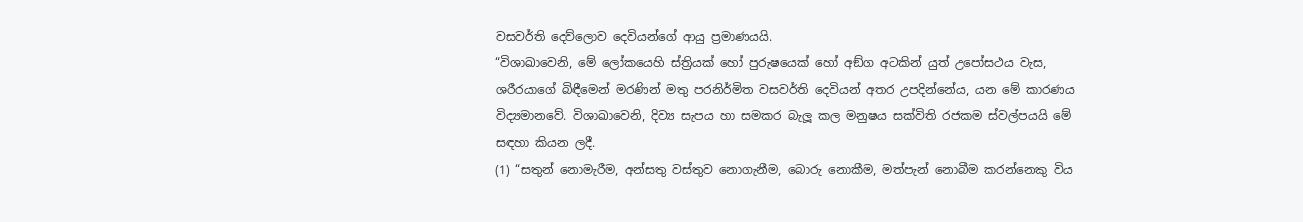වසවර්ති දෙව්ලොව දෙවියන්ගේ ආයු ප්‍රමාණයයි.
“විශාඛාවෙනි, මේ ලෝකයෙහි ස්ත්‍රියක් හෝ පුරුෂයෙක් හෝ අඞ්ග අටකින් යුත් උපෝසථය වැස, ශරීරයාගේ බිඳීමෙන් මරණින් මතු පරනිර්මිත වසවර්ති දෙවියන් අතර උපදින්නේය, යන මේ කාරණය විද්‍යමානවේ. විශාඛාවෙනි, දිව්‍ය සැපය හා සමකර බැලූ කල මනුෂය සක්විති රජකම ස්වල්පයයි මේ සඳහා කියන ලදී.
(1) “සතුන් නොමැරීම, අන්සතු වස්තුව නොගැනීම, බොරු නොකීම, මත්පැන් නොබීම කරන්නෙකු විය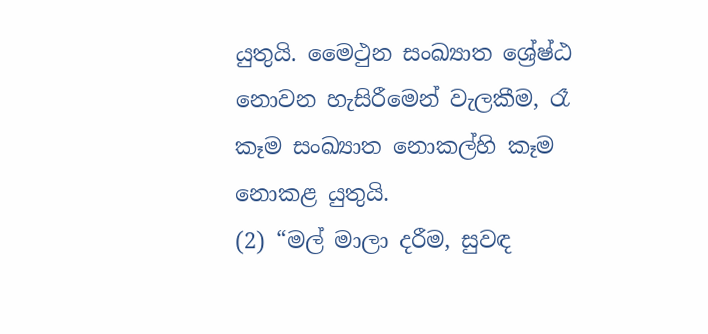යුතුයි. මෛථුන සංඛ්‍යාත ශ්‍රේෂ්ඨ නොවන හැසිරීමෙන් වැලකීම, රෑ කෑම සංඛ්‍යාත නොකල්හි කෑම නොකළ යුතුයි.
(2) “මල් මාලා දරීම, සුවඳ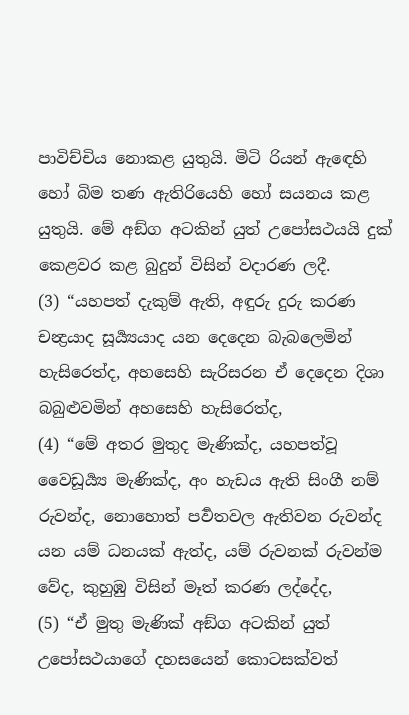පාවිච්චිය නොකළ යුතුයි. මිටි රියන් ඇඳෙහි හෝ බිම තණ ඇතිරියෙහි හෝ සයනය කළ යුතුයි. මේ අඞ්ග අටකින් යුත් උපෝසථයයි දුක් කෙළවර කළ බුදුන් විසින් වදාරණ ලදී.
(3) “යහපත් දැකුම් ඇති, අඳුරු දුරු කරණ චන්‍ද්‍රයාද සූර්‍ය්‍යයාද යන දෙදෙන බැබලෙමින් හැසිරෙත්ද, අහසෙහි සැරිසරන ඒ දෙදෙන දිශා බබුළුවමින් අහසෙහි හැසිරෙත්ද,
(4) “මේ අතර මුතුද මැණික්ද, යහපත්වූ වෛඩූර්‍ය්‍ය මැණික්ද, අං හැඩය ඇති සිංගී නම් රුවන්ද, නොහොත් පර්‍වතවල ඇතිවන රුවන්ද යන යම් ධනයක් ඇත්ද, යම් රුවනක් රුවන්ම වේද, කුහුඹු විසින් මෑත් කරණ ලද්දේද,
(5) “ඒ මුතු මැණික් අඞ්ග අටකින් යුත් උපෝසථයාගේ දහසයෙන් කොටසක්වත්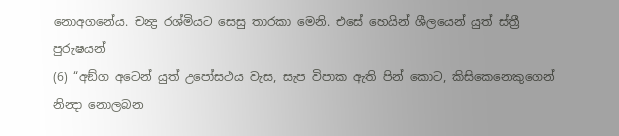නොඅගනේය. චන්‍ද්‍ර රශ්මියට සෙසු තාරකා මෙනි. එසේ හෙයින් ශීලයෙන් යුත් ස්ත්‍රී පුරුෂයන්
(6) “අඞ්ග අටෙන් යුත් උපෝසථය වැස, සැප විපාක ඇති පින් කොට, කිසිකෙනෙකුගෙන් නින්‍දා නොලබන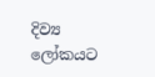දිව්‍ය ලෝකයට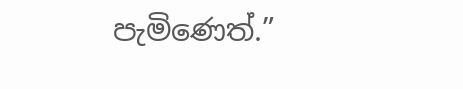පැමිණෙත්.”